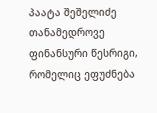პაატა შეშელიძე
თანამედროვე ფინანსური წესრიგი, რომელიც ეფუძნება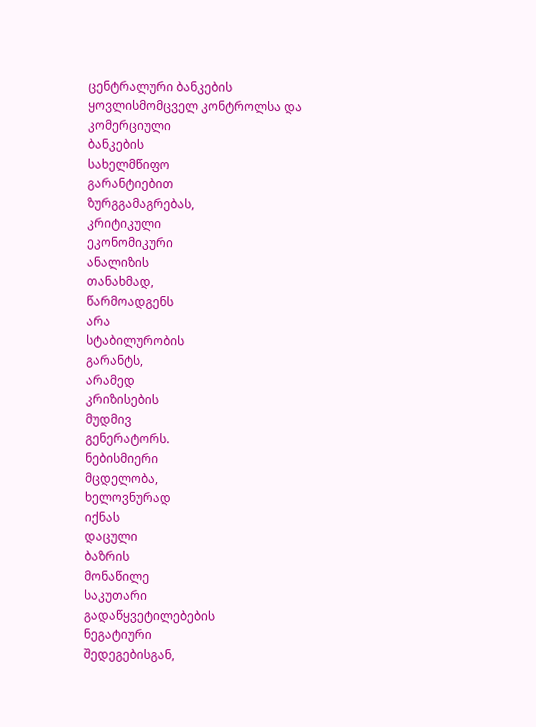ცენტრალური ბანკების ყოვლისმომცველ კონტროლსა და კომერციული
ბანკების
სახელმწიფო
გარანტიებით
ზურგგამაგრებას,
კრიტიკული
ეკონომიკური
ანალიზის
თანახმად,
წარმოადგენს
არა
სტაბილურობის
გარანტს,
არამედ
კრიზისების
მუდმივ
გენერატორს.
ნებისმიერი
მცდელობა,
ხელოვნურად
იქნას
დაცული
ბაზრის
მონაწილე
საკუთარი
გადაწყვეტილებების
ნეგატიური
შედეგებისგან,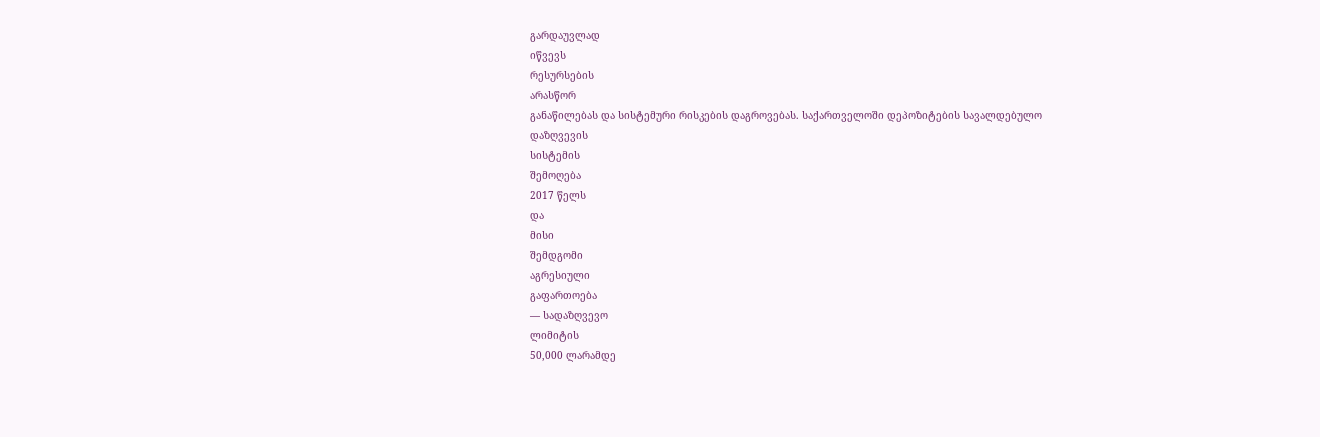გარდაუვლად
იწვევს
რესურსების
არასწორ
განაწილებას და სისტემური რისკების დაგროვებას. საქართველოში დეპოზიტების სავალდებულო
დაზღვევის
სისტემის
შემოღება
2017 წელს
და
მისი
შემდგომი
აგრესიული
გაფართოება
— სადაზღვევო
ლიმიტის
50,000 ლარამდე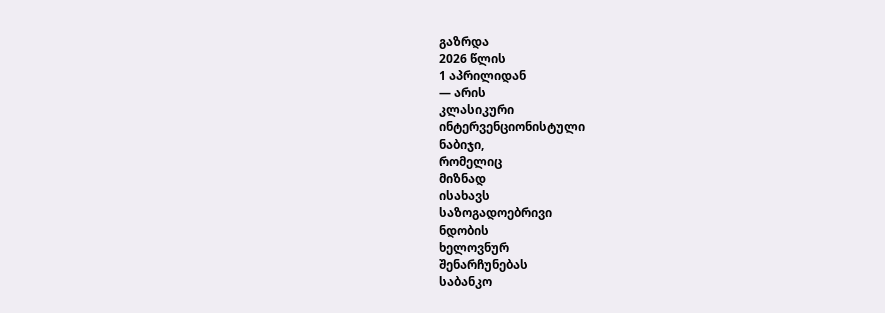გაზრდა
2026 წლის
1 აპრილიდან
— არის
კლასიკური
ინტერვენციონისტული
ნაბიჯი,
რომელიც
მიზნად
ისახავს
საზოგადოებრივი
ნდობის
ხელოვნურ
შენარჩუნებას
საბანკო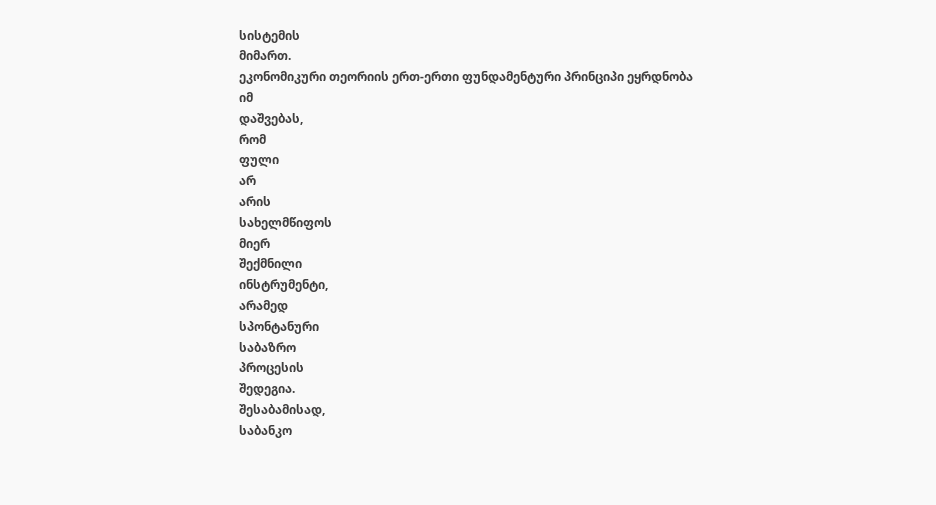სისტემის
მიმართ.
ეკონომიკური თეორიის ერთ-ერთი ფუნდამენტური პრინციპი ეყრდნობა
იმ
დაშვებას,
რომ
ფული
არ
არის
სახელმწიფოს
მიერ
შექმნილი
ინსტრუმენტი,
არამედ
სპონტანური
საბაზრო
პროცესის
შედეგია.
შესაბამისად,
საბანკო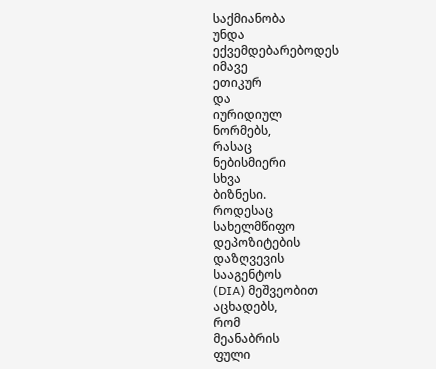საქმიანობა
უნდა
ექვემდებარებოდეს
იმავე
ეთიკურ
და
იურიდიულ
ნორმებს,
რასაც
ნებისმიერი
სხვა
ბიზნესი.
როდესაც
სახელმწიფო
დეპოზიტების
დაზღვევის
სააგენტოს
(DIA) მეშვეობით
აცხადებს,
რომ
მეანაბრის
ფული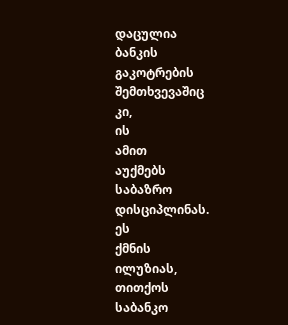დაცულია
ბანკის
გაკოტრების
შემთხვევაშიც
კი,
ის
ამით
აუქმებს
საბაზრო
დისციპლინას.
ეს
ქმნის
ილუზიას,
თითქოს
საბანკო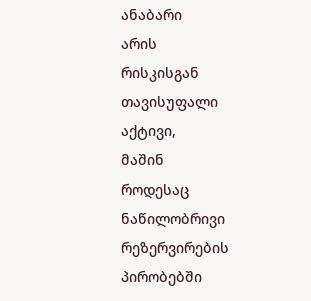ანაბარი
არის
რისკისგან
თავისუფალი
აქტივი,
მაშინ
როდესაც
ნაწილობრივი
რეზერვირების
პირობებში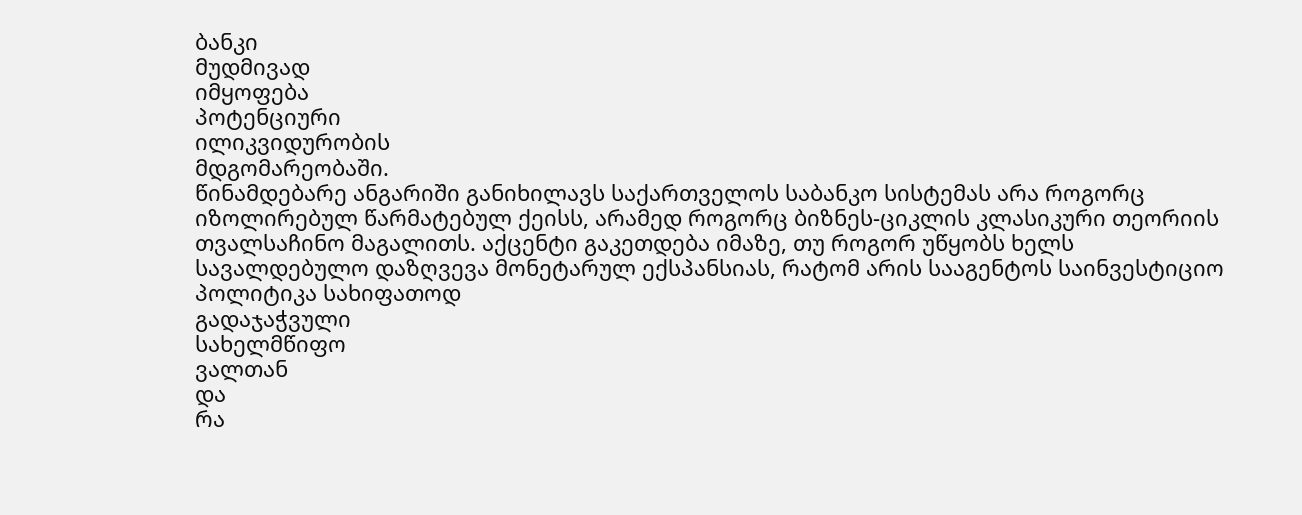ბანკი
მუდმივად
იმყოფება
პოტენციური
ილიკვიდურობის
მდგომარეობაში.
წინამდებარე ანგარიში განიხილავს საქართველოს საბანკო სისტემას არა როგორც იზოლირებულ წარმატებულ ქეისს, არამედ როგორც ბიზნეს-ციკლის კლასიკური თეორიის თვალსაჩინო მაგალითს. აქცენტი გაკეთდება იმაზე, თუ როგორ უწყობს ხელს სავალდებულო დაზღვევა მონეტარულ ექსპანსიას, რატომ არის სააგენტოს საინვესტიციო პოლიტიკა სახიფათოდ
გადაჯაჭვული
სახელმწიფო
ვალთან
და
რა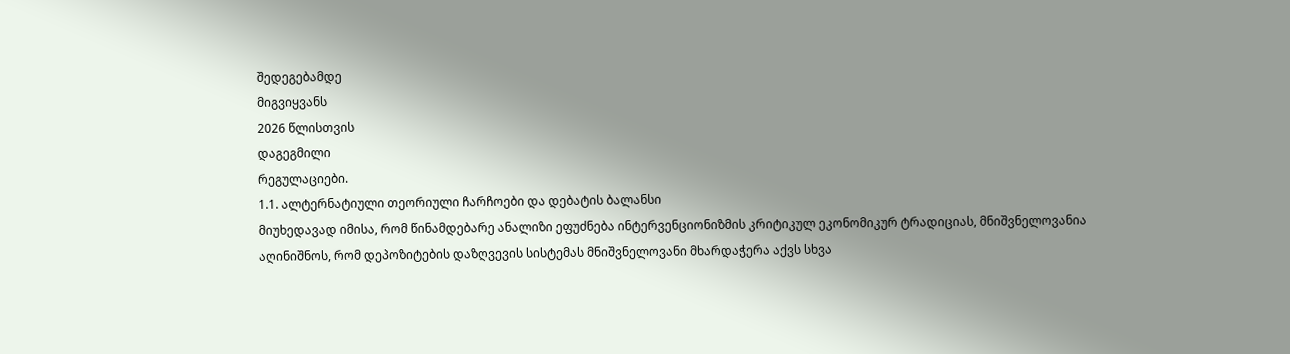შედეგებამდე
მიგვიყვანს
2026 წლისთვის
დაგეგმილი
რეგულაციები.
1.1. ალტერნატიული თეორიული ჩარჩოები და დებატის ბალანსი
მიუხედავად იმისა, რომ წინამდებარე ანალიზი ეფუძნება ინტერვენციონიზმის კრიტიკულ ეკონომიკურ ტრადიციას, მნიშვნელოვანია აღინიშნოს, რომ დეპოზიტების დაზღვევის სისტემას მნიშვნელოვანი მხარდაჭერა აქვს სხვა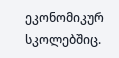ეკონომიკურ სკოლებშიც.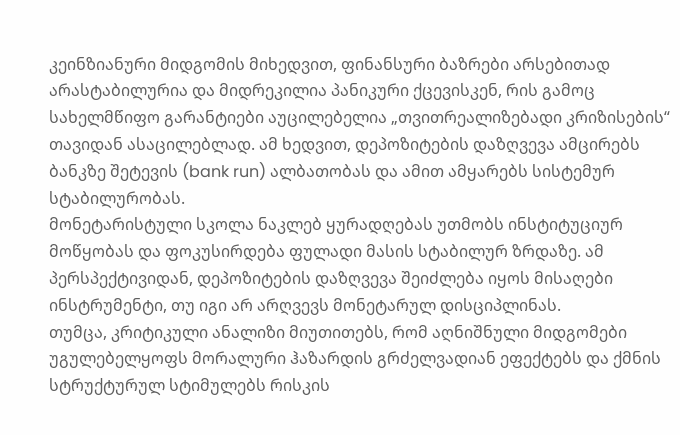კეინზიანური მიდგომის მიხედვით, ფინანსური ბაზრები არსებითად არასტაბილურია და მიდრეკილია პანიკური ქცევისკენ, რის გამოც სახელმწიფო გარანტიები აუცილებელია „თვითრეალიზებადი კრიზისების“ თავიდან ასაცილებლად. ამ ხედვით, დეპოზიტების დაზღვევა ამცირებს ბანკზე შეტევის (bank run) ალბათობას და ამით ამყარებს სისტემურ სტაბილურობას.
მონეტარისტული სკოლა ნაკლებ ყურადღებას უთმობს ინსტიტუციურ მოწყობას და ფოკუსირდება ფულადი მასის სტაბილურ ზრდაზე. ამ პერსპექტივიდან, დეპოზიტების დაზღვევა შეიძლება იყოს მისაღები ინსტრუმენტი, თუ იგი არ არღვევს მონეტარულ დისციპლინას.
თუმცა, კრიტიკული ანალიზი მიუთითებს, რომ აღნიშნული მიდგომები უგულებელყოფს მორალური ჰაზარდის გრძელვადიან ეფექტებს და ქმნის სტრუქტურულ სტიმულებს რისკის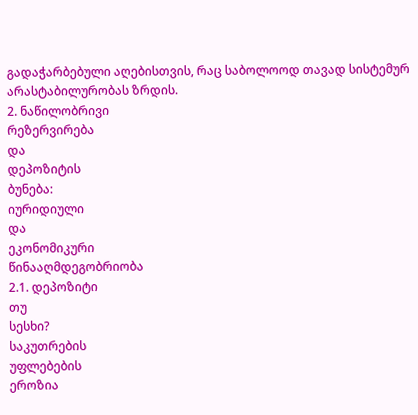გადაჭარბებული აღებისთვის, რაც საბოლოოდ თავად სისტემურ არასტაბილურობას ზრდის.
2. ნაწილობრივი
რეზერვირება
და
დეპოზიტის
ბუნება:
იურიდიული
და
ეკონომიკური
წინააღმდეგობრიობა
2.1. დეპოზიტი
თუ
სესხი?
საკუთრების
უფლებების
ეროზია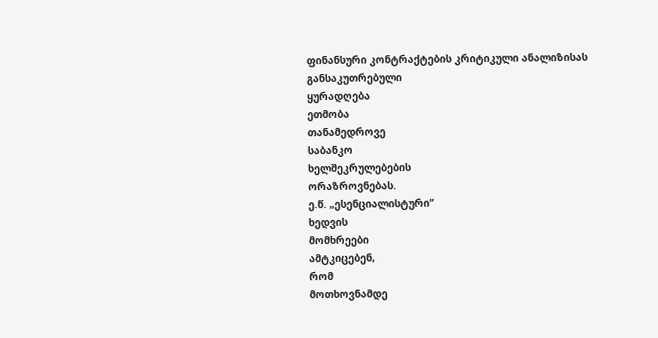ფინანსური კონტრაქტების კრიტიკული ანალიზისას
განსაკუთრებული
ყურადღება
ეთმობა
თანამედროვე
საბანკო
ხელშეკრულებების
ორაზროვნებას.
ე.წ. „ესენციალისტური“
ხედვის
მომხრეები
ამტკიცებენ,
რომ
მოთხოვნამდე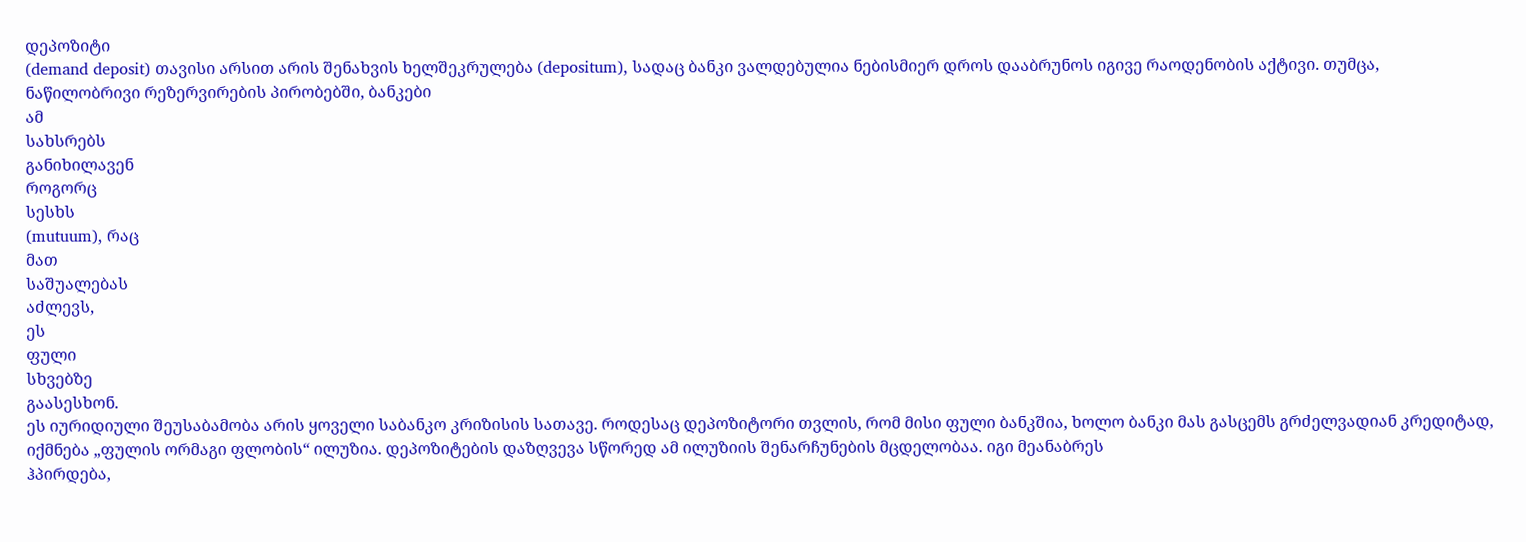დეპოზიტი
(demand deposit) თავისი არსით არის შენახვის ხელშეკრულება (depositum), სადაც ბანკი ვალდებულია ნებისმიერ დროს დააბრუნოს იგივე რაოდენობის აქტივი. თუმცა, ნაწილობრივი რეზერვირების პირობებში, ბანკები
ამ
სახსრებს
განიხილავენ
როგორც
სესხს
(mutuum), რაც
მათ
საშუალებას
აძლევს,
ეს
ფული
სხვებზე
გაასესხონ.
ეს იურიდიული შეუსაბამობა არის ყოველი საბანკო კრიზისის სათავე. როდესაც დეპოზიტორი თვლის, რომ მისი ფული ბანკშია, ხოლო ბანკი მას გასცემს გრძელვადიან კრედიტად, იქმნება „ფულის ორმაგი ფლობის“ ილუზია. დეპოზიტების დაზღვევა სწორედ ამ ილუზიის შენარჩუნების მცდელობაა. იგი მეანაბრეს
ჰპირდება,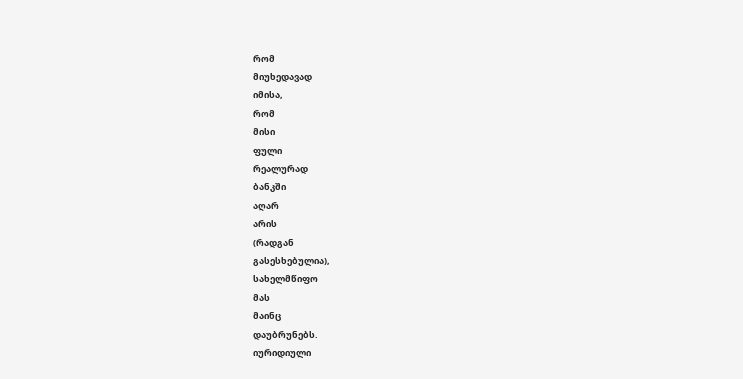რომ
მიუხედავად
იმისა,
რომ
მისი
ფული
რეალურად
ბანკში
აღარ
არის
(რადგან
გასესხებულია),
სახელმწიფო
მას
მაინც
დაუბრუნებს.
იურიდიული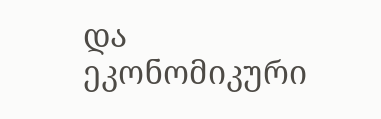და
ეკონომიკური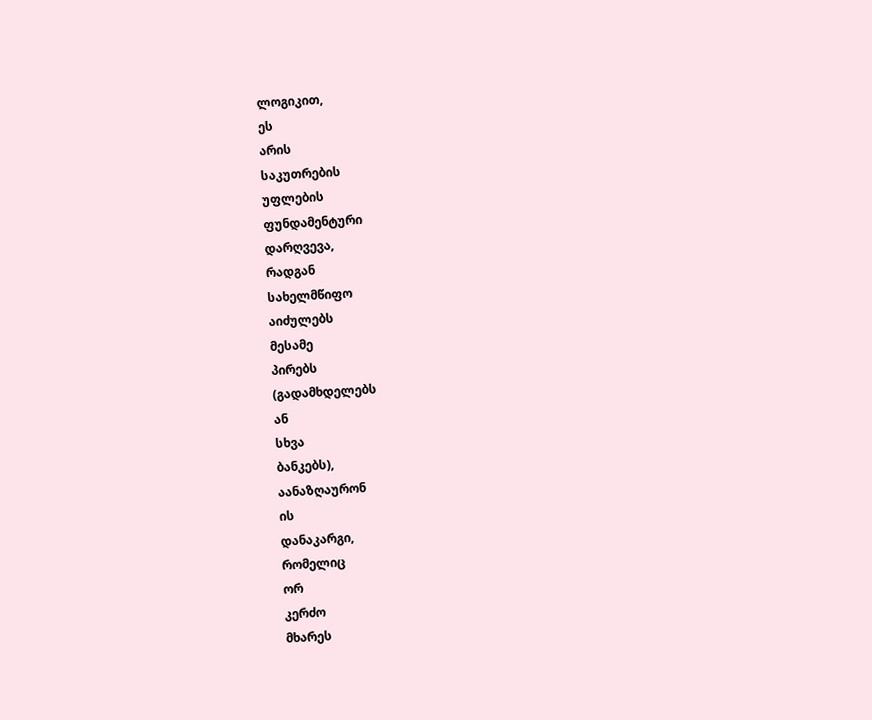ლოგიკით,
ეს
არის
საკუთრების
უფლების
ფუნდამენტური
დარღვევა,
რადგან
სახელმწიფო
აიძულებს
მესამე
პირებს
(გადამხდელებს
ან
სხვა
ბანკებს),
აანაზღაურონ
ის
დანაკარგი,
რომელიც
ორ
კერძო
მხარეს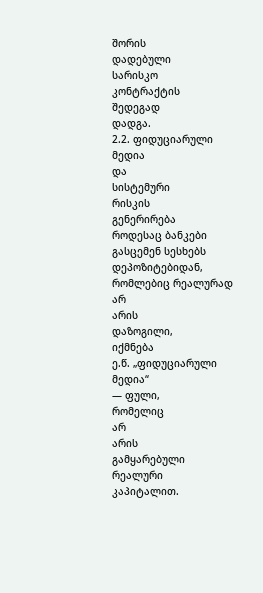შორის
დადებული
სარისკო
კონტრაქტის
შედეგად
დადგა.
2.2. ფიდუციარული
მედია
და
სისტემური
რისკის
გენერირება
როდესაც ბანკები გასცემენ სესხებს დეპოზიტებიდან, რომლებიც რეალურად
არ
არის
დაზოგილი,
იქმნება
ე.წ. „ფიდუციარული
მედია“
— ფული,
რომელიც
არ
არის
გამყარებული
რეალური
კაპიტალით.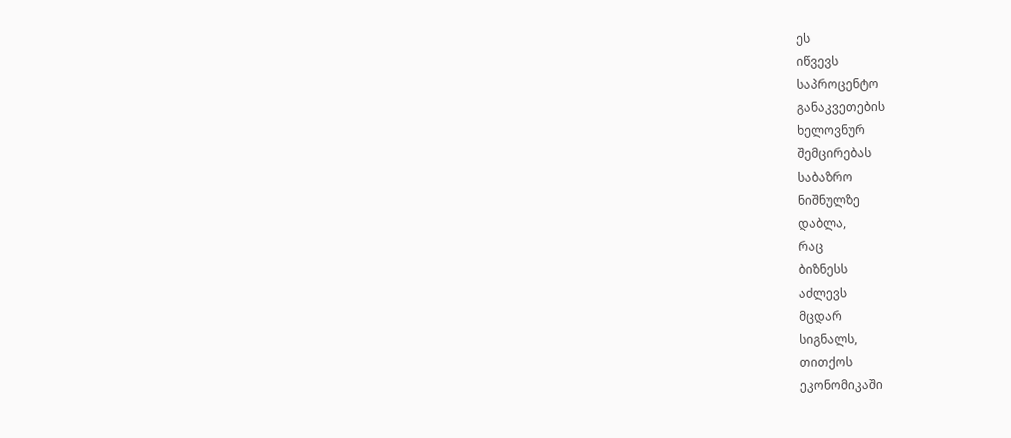ეს
იწვევს
საპროცენტო
განაკვეთების
ხელოვნურ
შემცირებას
საბაზრო
ნიშნულზე
დაბლა,
რაც
ბიზნესს
აძლევს
მცდარ
სიგნალს,
თითქოს
ეკონომიკაში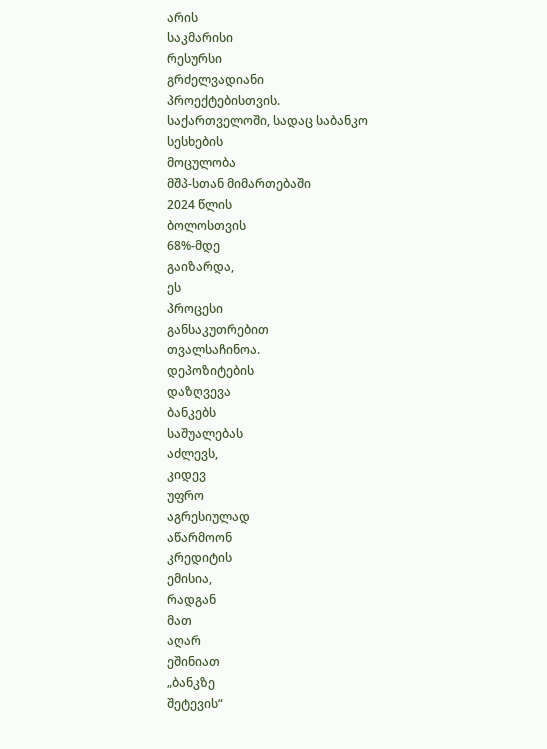არის
საკმარისი
რესურსი
გრძელვადიანი
პროექტებისთვის.
საქართველოში, სადაც საბანკო
სესხების
მოცულობა
მშპ-სთან მიმართებაში
2024 წლის
ბოლოსთვის
68%-მდე
გაიზარდა,
ეს
პროცესი
განსაკუთრებით
თვალსაჩინოა.
დეპოზიტების
დაზღვევა
ბანკებს
საშუალებას
აძლევს,
კიდევ
უფრო
აგრესიულად
აწარმოონ
კრედიტის
ემისია,
რადგან
მათ
აღარ
ეშინიათ
„ბანკზე
შეტევის“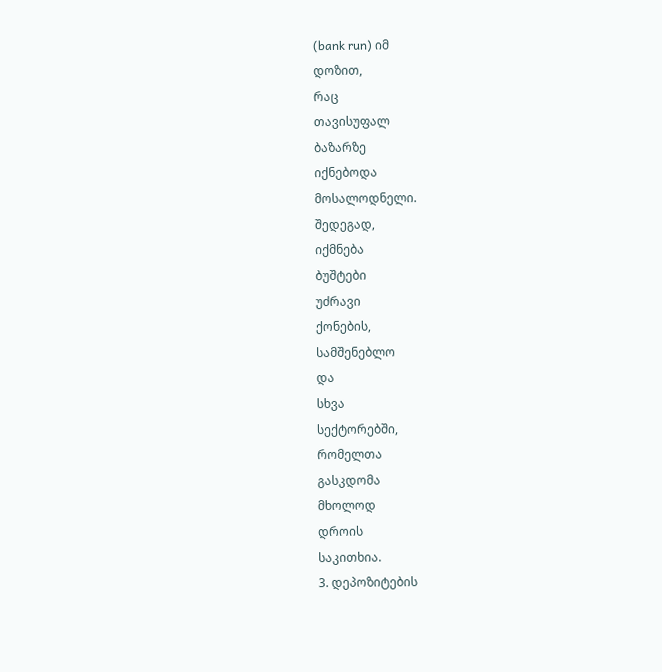(bank run) იმ
დოზით,
რაც
თავისუფალ
ბაზარზე
იქნებოდა
მოსალოდნელი.
შედეგად,
იქმნება
ბუშტები
უძრავი
ქონების,
სამშენებლო
და
სხვა
სექტორებში,
რომელთა
გასკდომა
მხოლოდ
დროის
საკითხია.
3. დეპოზიტების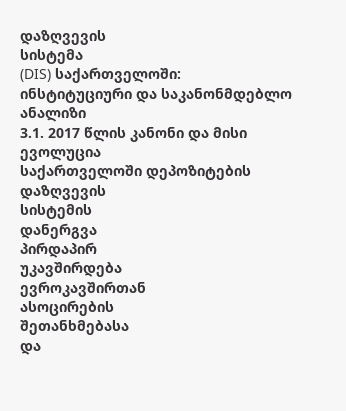დაზღვევის
სისტემა
(DIS) საქართველოში: ინსტიტუციური და საკანონმდებლო
ანალიზი
3.1. 2017 წლის კანონი და მისი ევოლუცია
საქართველოში დეპოზიტების დაზღვევის
სისტემის
დანერგვა
პირდაპირ
უკავშირდება
ევროკავშირთან
ასოცირების
შეთანხმებასა
და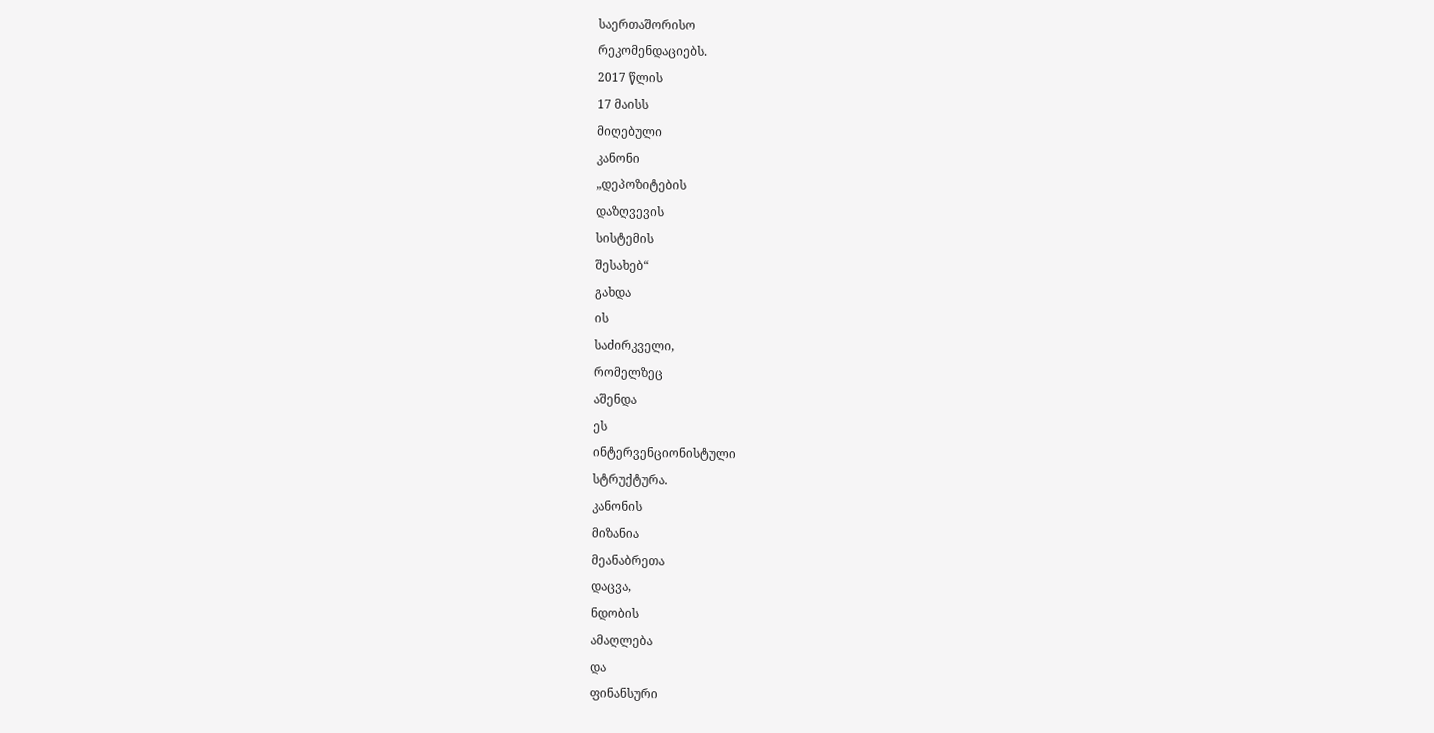საერთაშორისო
რეკომენდაციებს.
2017 წლის
17 მაისს
მიღებული
კანონი
„დეპოზიტების
დაზღვევის
სისტემის
შესახებ“
გახდა
ის
საძირკველი,
რომელზეც
აშენდა
ეს
ინტერვენციონისტული
სტრუქტურა.
კანონის
მიზანია
მეანაბრეთა
დაცვა,
ნდობის
ამაღლება
და
ფინანსური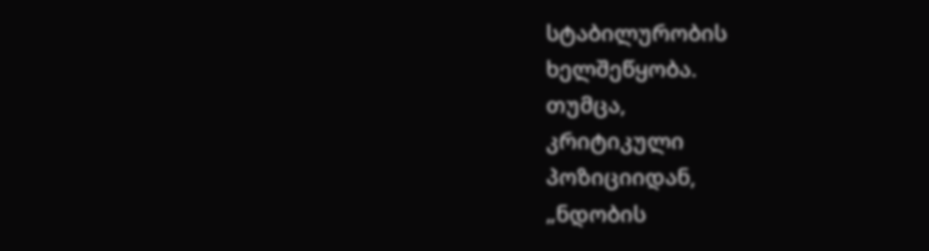სტაბილურობის
ხელშეწყობა.
თუმცა,
კრიტიკული
პოზიციიდან,
„ნდობის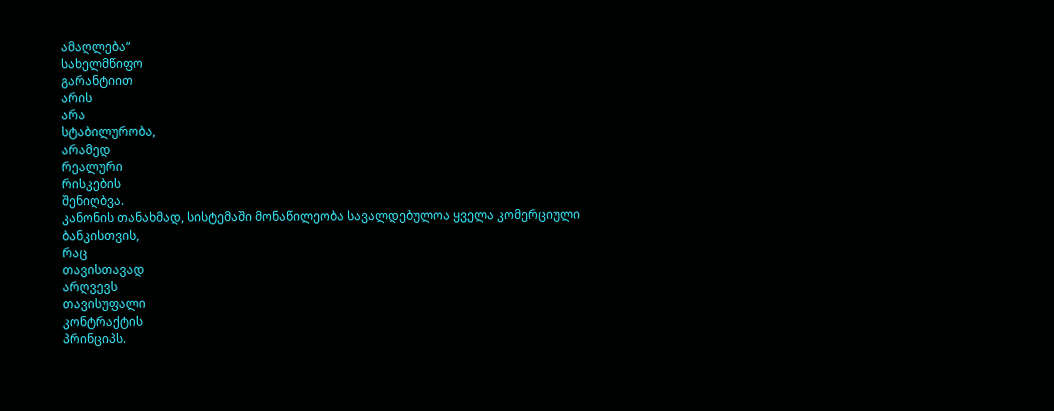ამაღლება“
სახელმწიფო
გარანტიით
არის
არა
სტაბილურობა,
არამედ
რეალური
რისკების
შენიღბვა.
კანონის თანახმად, სისტემაში მონაწილეობა სავალდებულოა ყველა კომერციული
ბანკისთვის,
რაც
თავისთავად
არღვევს
თავისუფალი
კონტრაქტის
პრინციპს.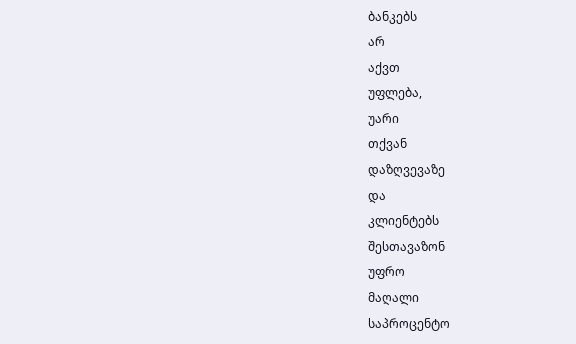ბანკებს
არ
აქვთ
უფლება,
უარი
თქვან
დაზღვევაზე
და
კლიენტებს
შესთავაზონ
უფრო
მაღალი
საპროცენტო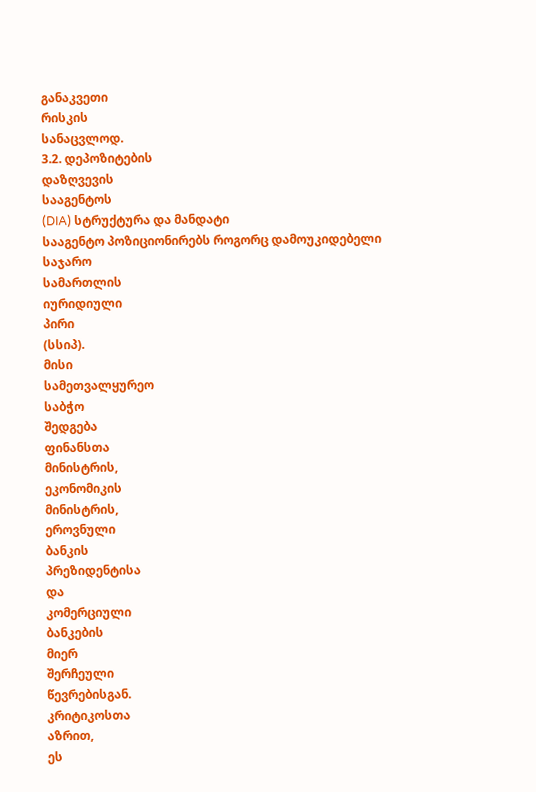განაკვეთი
რისკის
სანაცვლოდ.
3.2. დეპოზიტების
დაზღვევის
სააგენტოს
(DIA) სტრუქტურა და მანდატი
სააგენტო პოზიციონირებს როგორც დამოუკიდებელი
საჯარო
სამართლის
იურიდიული
პირი
(სსიპ).
მისი
სამეთვალყურეო
საბჭო
შედგება
ფინანსთა
მინისტრის,
ეკონომიკის
მინისტრის,
ეროვნული
ბანკის
პრეზიდენტისა
და
კომერციული
ბანკების
მიერ
შერჩეული
წევრებისგან.
კრიტიკოსთა
აზრით,
ეს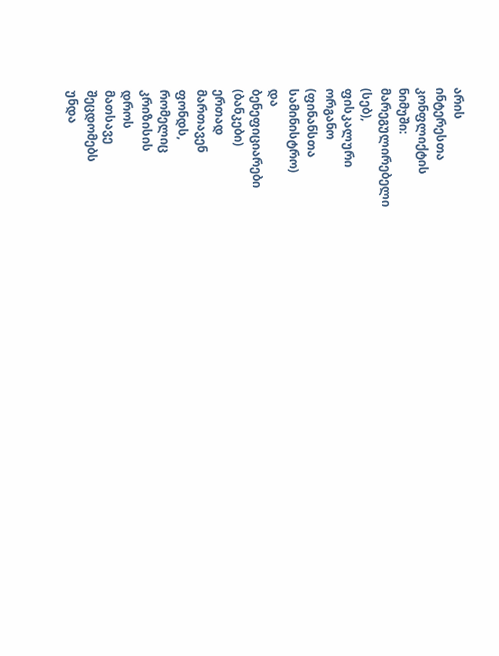არის
ინტერესთა
კონფლიქტის
ნიმუში:
მარეგულირებელი
(სებ),
ფისკალური
ორგანო
(ფინანსთა
სამინისტრო)
და
ბენეფიციარები
(ბანკები)
ერთად
მართავენ
ფონდს,
რომელიც
კრიზისის
დროს
მათსავე
შეცდომებს
უნდა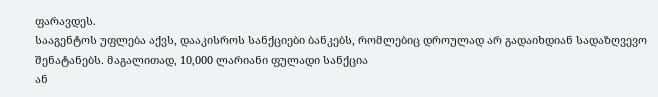ფარავდეს.
სააგენტოს უფლება აქვს, დააკისროს სანქციები ბანკებს, რომლებიც დროულად არ გადაიხდიან სადაზღვევო შენატანებს. მაგალითად, 10,000 ლარიანი ფულადი სანქცია
ან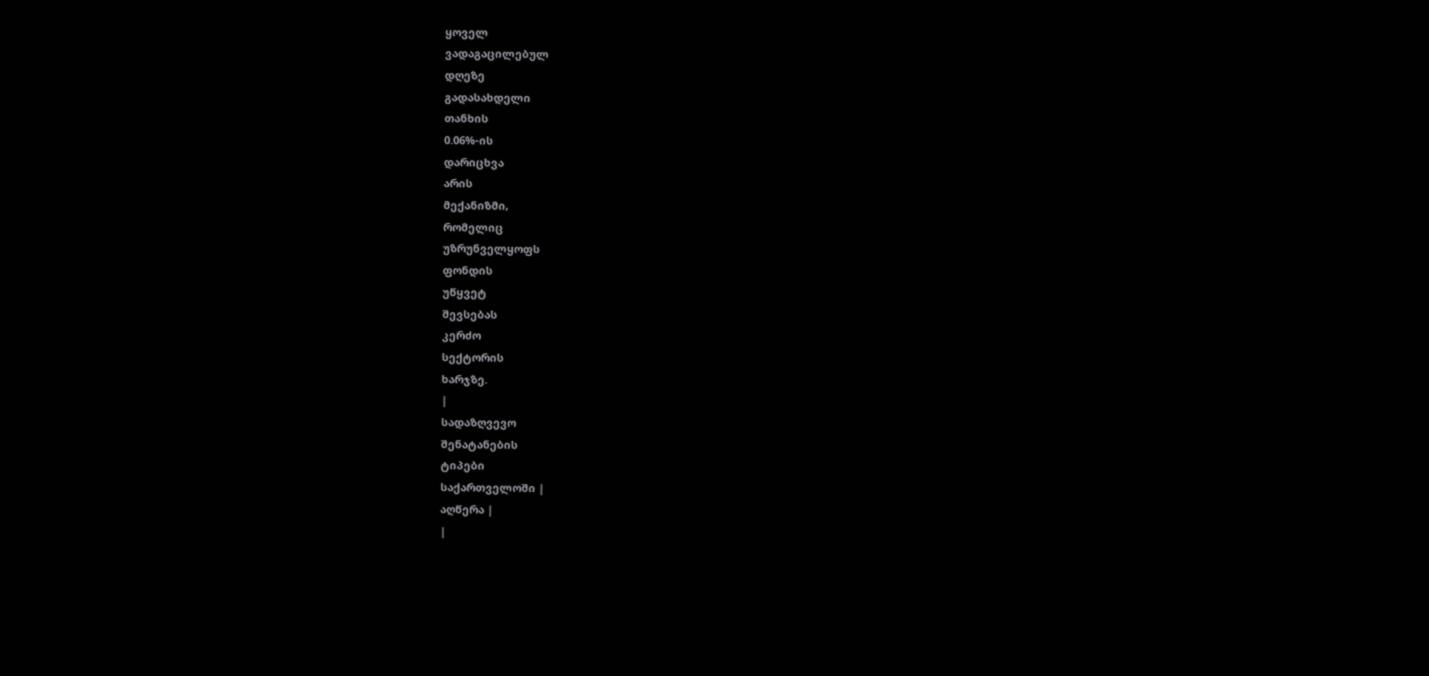ყოველ
ვადაგაცილებულ
დღეზე
გადასახდელი
თანხის
0.06%-ის
დარიცხვა
არის
მექანიზმი,
რომელიც
უზრუნველყოფს
ფონდის
უწყვეტ
შევსებას
კერძო
სექტორის
ხარჯზე.
|
სადაზღვევო
შენატანების
ტიპები
საქართველოში |
აღწერა |
|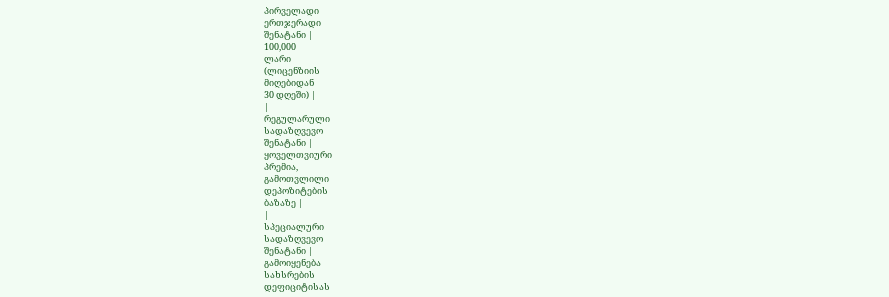პირველადი
ერთჯერადი
შენატანი |
100,000
ლარი
(ლიცენზიის
მიღებიდან
30 დღეში) |
|
რეგულარული
სადაზღვევო
შენატანი |
ყოველთვიური
პრემია,
გამოთვლილი
დეპოზიტების
ბაზაზე |
|
სპეციალური
სადაზღვევო
შენატანი |
გამოიყენება
სახსრების
დეფიციტისას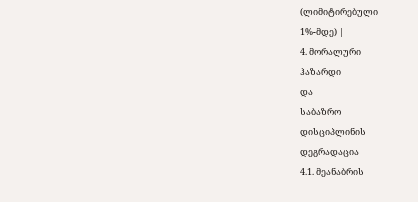(ლიმიტირებული
1%-მდე) |
4. მორალური
ჰაზარდი
და
საბაზრო
დისციპლინის
დეგრადაცია
4.1. მეანაბრის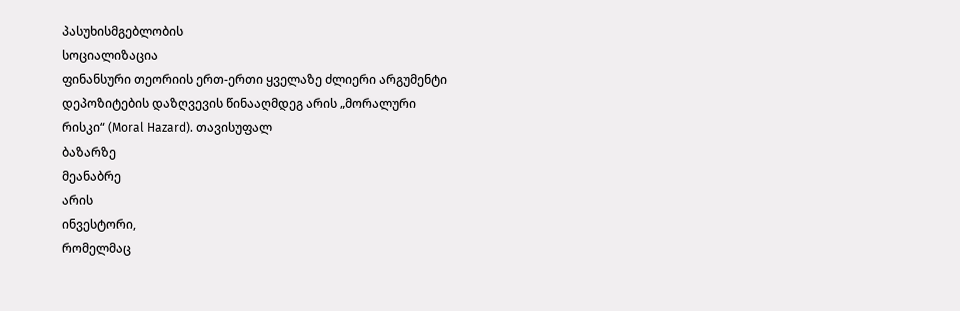პასუხისმგებლობის
სოციალიზაცია
ფინანსური თეორიის ერთ-ერთი ყველაზე ძლიერი არგუმენტი დეპოზიტების დაზღვევის წინააღმდეგ არის „მორალური რისკი“ (Moral Hazard). თავისუფალ
ბაზარზე
მეანაბრე
არის
ინვესტორი,
რომელმაც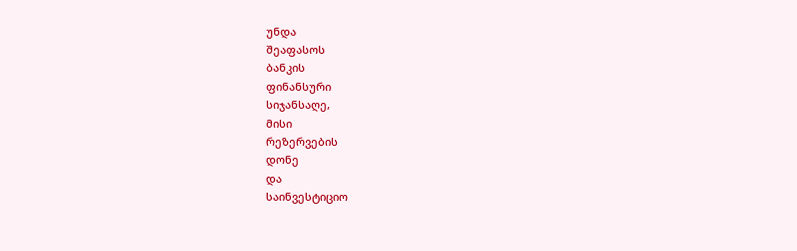უნდა
შეაფასოს
ბანკის
ფინანსური
სიჯანსაღე,
მისი
რეზერვების
დონე
და
საინვესტიციო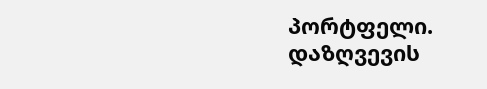პორტფელი.
დაზღვევის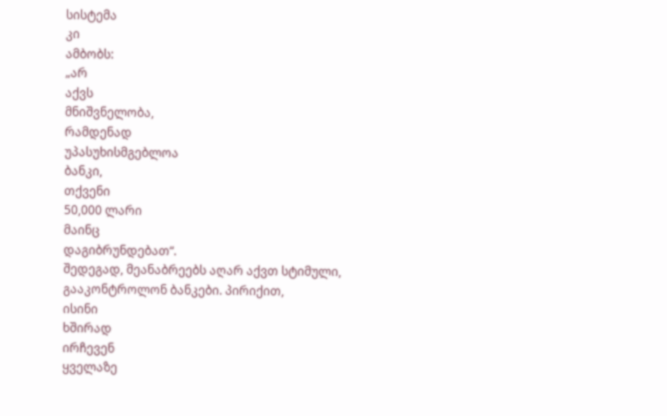სისტემა
კი
ამბობს:
„არ
აქვს
მნიშვნელობა,
რამდენად
უპასუხისმგებლოა
ბანკი,
თქვენი
50,000 ლარი
მაინც
დაგიბრუნდებათ“.
შედეგად, მეანაბრეებს აღარ აქვთ სტიმული, გააკონტროლონ ბანკები. პირიქით,
ისინი
ხშირად
ირჩევენ
ყველაზე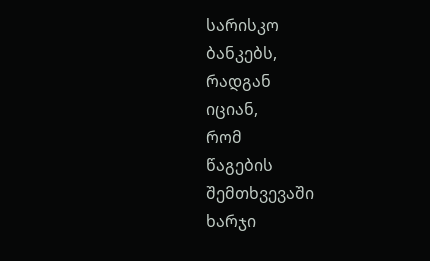სარისკო
ბანკებს,
რადგან
იციან,
რომ
წაგების
შემთხვევაში
ხარჯი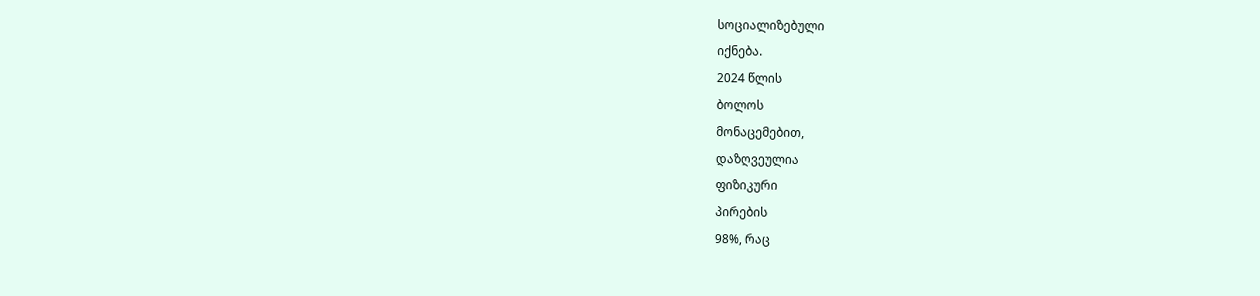სოციალიზებული
იქნება.
2024 წლის
ბოლოს
მონაცემებით,
დაზღვეულია
ფიზიკური
პირების
98%, რაც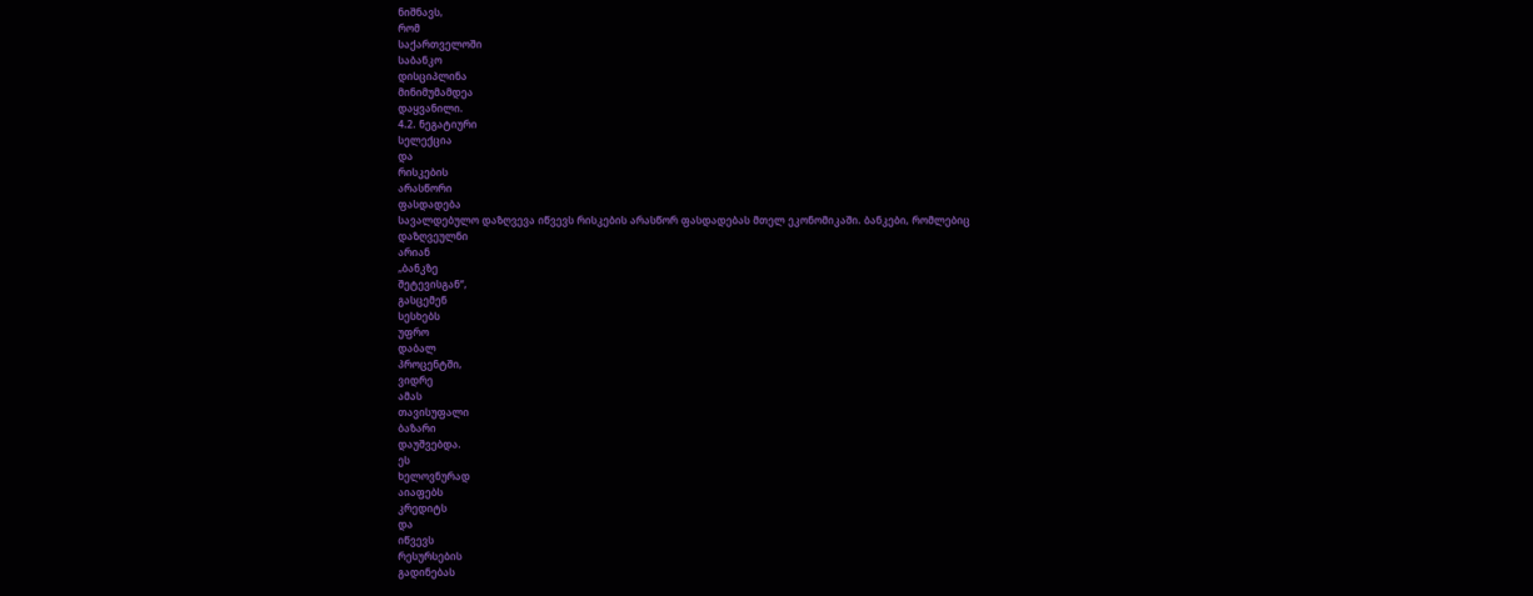ნიშნავს,
რომ
საქართველოში
საბანკო
დისციპლინა
მინიმუმამდეა
დაყვანილი.
4.2. ნეგატიური
სელექცია
და
რისკების
არასწორი
ფასდადება
სავალდებულო დაზღვევა იწვევს რისკების არასწორ ფასდადებას მთელ ეკონომიკაში. ბანკები, რომლებიც
დაზღვეულნი
არიან
„ბანკზე
შეტევისგან“,
გასცემენ
სესხებს
უფრო
დაბალ
პროცენტში,
ვიდრე
ამას
თავისუფალი
ბაზარი
დაუშვებდა.
ეს
ხელოვნურად
აიაფებს
კრედიტს
და
იწვევს
რესურსების
გადინებას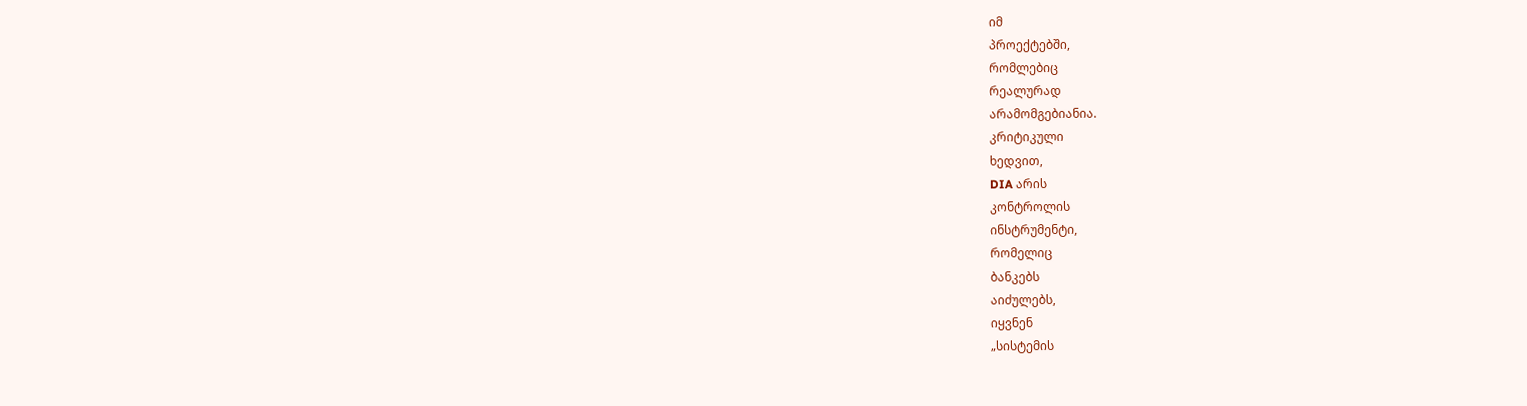იმ
პროექტებში,
რომლებიც
რეალურად
არამომგებიანია.
კრიტიკული
ხედვით,
DIA არის
კონტროლის
ინსტრუმენტი,
რომელიც
ბანკებს
აიძულებს,
იყვნენ
„სისტემის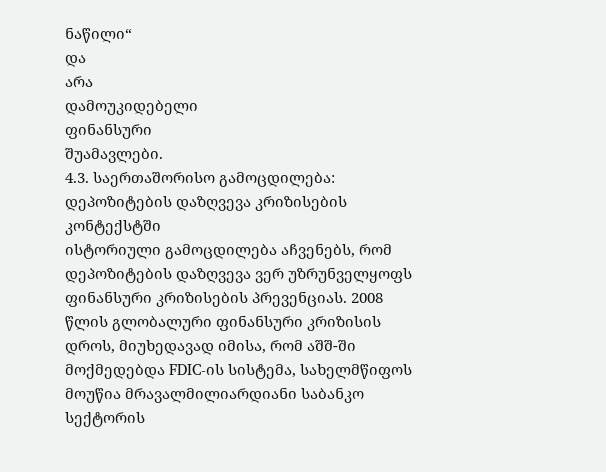ნაწილი“
და
არა
დამოუკიდებელი
ფინანსური
შუამავლები.
4.3. საერთაშორისო გამოცდილება: დეპოზიტების დაზღვევა კრიზისების კონტექსტში
ისტორიული გამოცდილება აჩვენებს, რომ დეპოზიტების დაზღვევა ვერ უზრუნველყოფს ფინანსური კრიზისების პრევენციას. 2008 წლის გლობალური ფინანსური კრიზისის დროს, მიუხედავად იმისა, რომ აშშ-ში მოქმედებდა FDIC-ის სისტემა, სახელმწიფოს მოუწია მრავალმილიარდიანი საბანკო სექტორის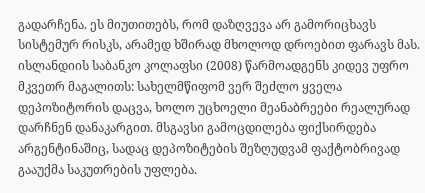გადარჩენა. ეს მიუთითებს, რომ დაზღვევა არ გამორიცხავს სისტემურ რისკს, არამედ ხშირად მხოლოდ დროებით ფარავს მას.
ისლანდიის საბანკო კოლაფსი (2008) წარმოადგენს კიდევ უფრო მკვეთრ მაგალითს: სახელმწიფომ ვერ შეძლო ყველა დეპოზიტორის დაცვა, ხოლო უცხოელი მეანაბრეები რეალურად დარჩნენ დანაკარგით. მსგავსი გამოცდილება ფიქსირდება არგენტინაშიც, სადაც დეპოზიტების შეზღუდვამ ფაქტობრივად გააუქმა საკუთრების უფლება.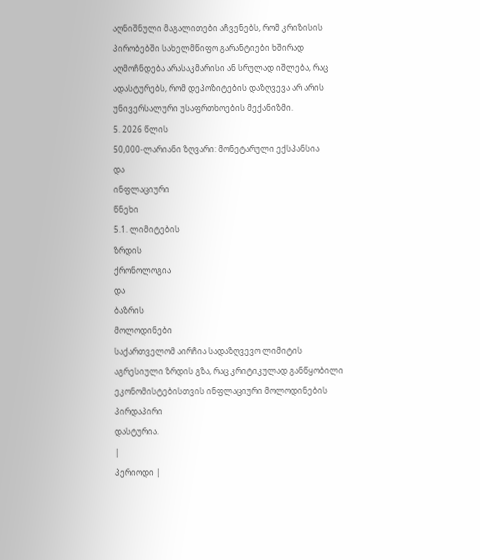აღნიშნული მაგალითები აჩვენებს, რომ კრიზისის პირობებში სახელმწიფო გარანტიები ხშირად აღმოჩნდება არასაკმარისი ან სრულად იშლება, რაც ადასტურებს, რომ დეპოზიტების დაზღვევა არ არის უნივერსალური უსაფრთხოების მექანიზმი.
5. 2026 წლის
50,000-ლარიანი ზღვარი: მონეტარული ექსპანსია
და
ინფლაციური
წნეხი
5.1. ლიმიტების
ზრდის
ქრონოლოგია
და
ბაზრის
მოლოდინები
საქართველომ აირჩია სადაზღვევო ლიმიტის აგრესიული ზრდის გზა, რაც კრიტიკულად განწყობილი ეკონომისტებისთვის ინფლაციური მოლოდინების
პირდაპირი
დასტურია.
|
პერიოდი |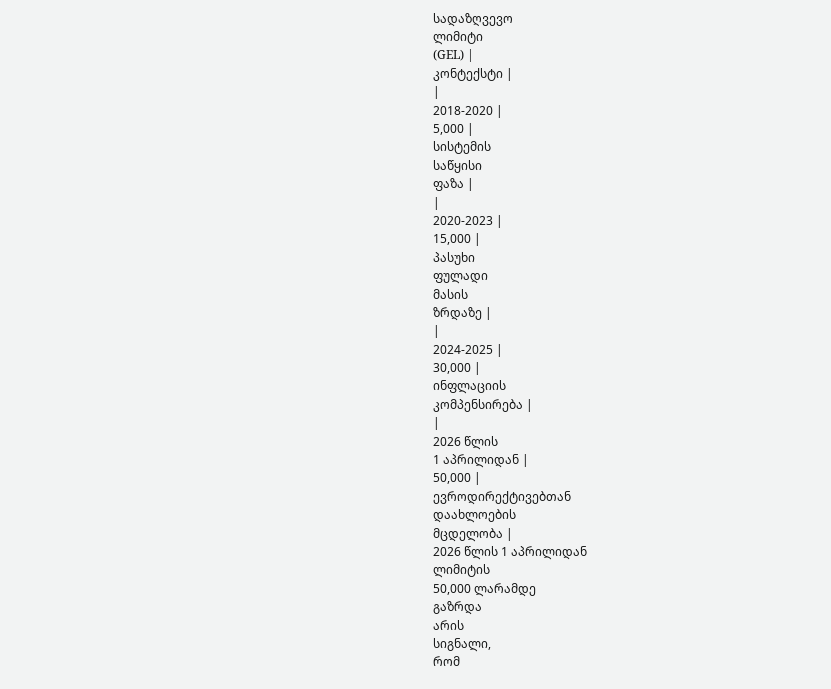სადაზღვევო
ლიმიტი
(GEL) |
კონტექსტი |
|
2018-2020 |
5,000 |
სისტემის
საწყისი
ფაზა |
|
2020-2023 |
15,000 |
პასუხი
ფულადი
მასის
ზრდაზე |
|
2024-2025 |
30,000 |
ინფლაციის
კომპენსირება |
|
2026 წლის
1 აპრილიდან |
50,000 |
ევროდირექტივებთან
დაახლოების
მცდელობა |
2026 წლის 1 აპრილიდან
ლიმიტის
50,000 ლარამდე
გაზრდა
არის
სიგნალი,
რომ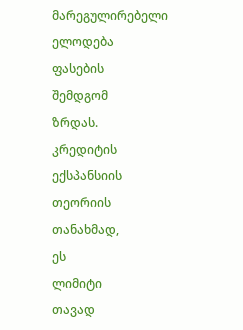მარეგულირებელი
ელოდება
ფასების
შემდგომ
ზრდას.
კრედიტის
ექსპანსიის
თეორიის
თანახმად,
ეს
ლიმიტი
თავად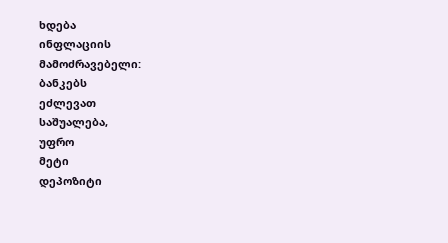ხდება
ინფლაციის
მამოძრავებელი:
ბანკებს
ეძლევათ
საშუალება,
უფრო
მეტი
დეპოზიტი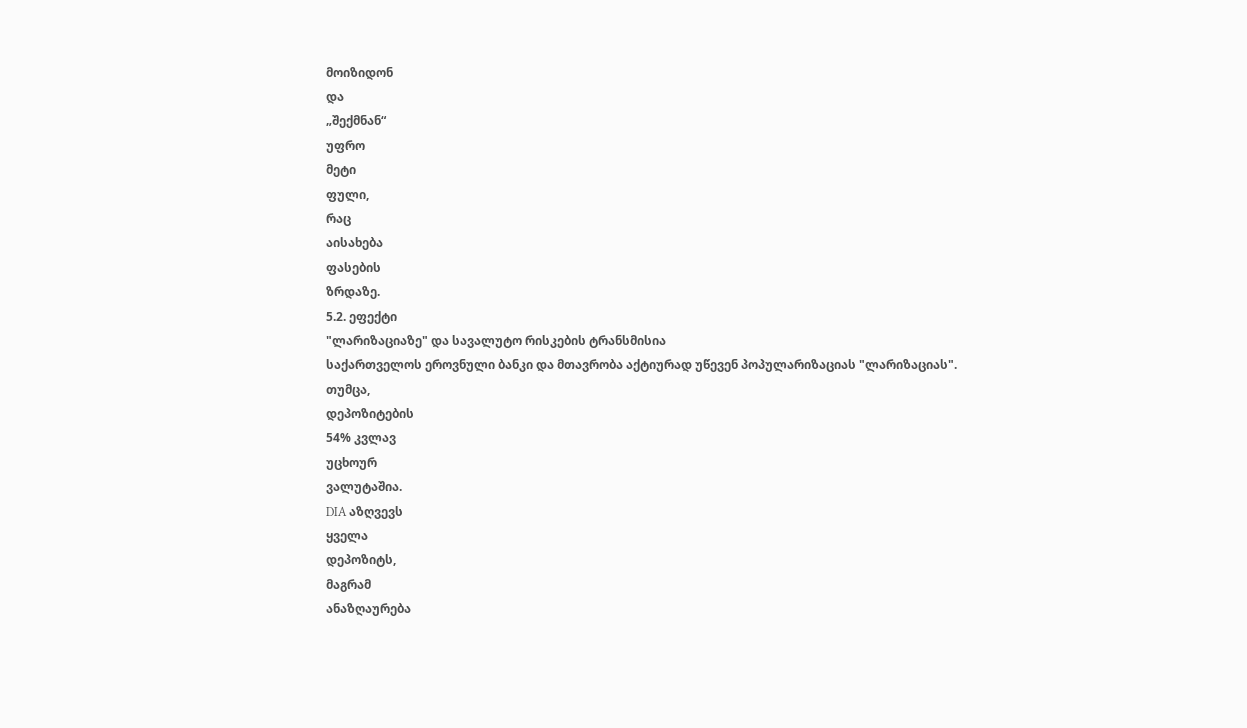მოიზიდონ
და
„შექმნან“
უფრო
მეტი
ფული,
რაც
აისახება
ფასების
ზრდაზე.
5.2. ეფექტი
"ლარიზაციაზე" და სავალუტო რისკების ტრანსმისია
საქართველოს ეროვნული ბანკი და მთავრობა აქტიურად უწევენ პოპულარიზაციას "ლარიზაციას".
თუმცა,
დეპოზიტების
54% კვლავ
უცხოურ
ვალუტაშია.
DIA აზღვევს
ყველა
დეპოზიტს,
მაგრამ
ანაზღაურება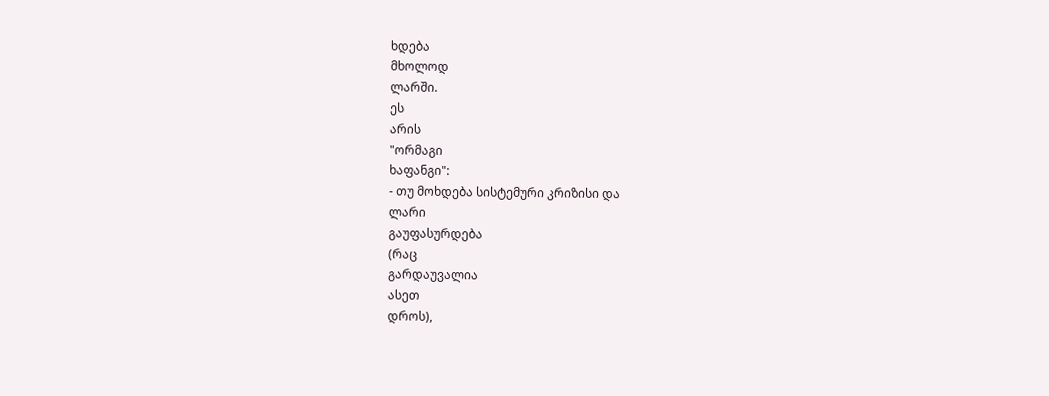ხდება
მხოლოდ
ლარში.
ეს
არის
"ორმაგი
ხაფანგი":
- თუ მოხდება სისტემური კრიზისი და
ლარი
გაუფასურდება
(რაც
გარდაუვალია
ასეთ
დროს),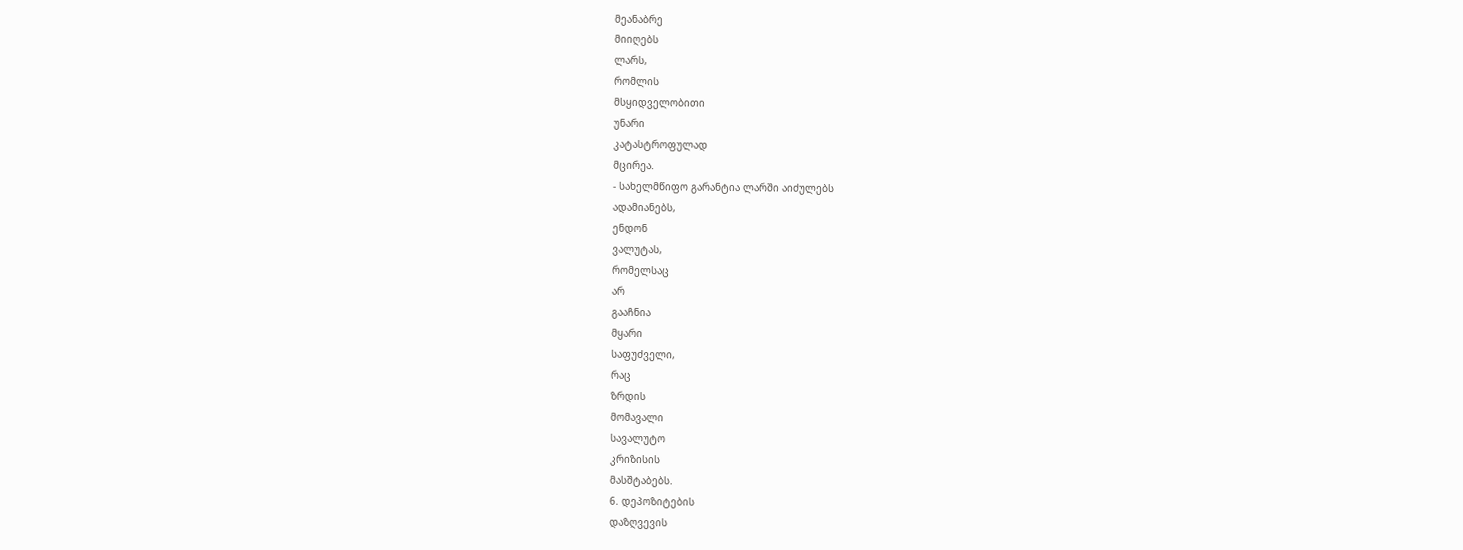მეანაბრე
მიიღებს
ლარს,
რომლის
მსყიდველობითი
უნარი
კატასტროფულად
მცირეა.
- სახელმწიფო გარანტია ლარში აიძულებს
ადამიანებს,
ენდონ
ვალუტას,
რომელსაც
არ
გააჩნია
მყარი
საფუძველი,
რაც
ზრდის
მომავალი
სავალუტო
კრიზისის
მასშტაბებს.
6. დეპოზიტების
დაზღვევის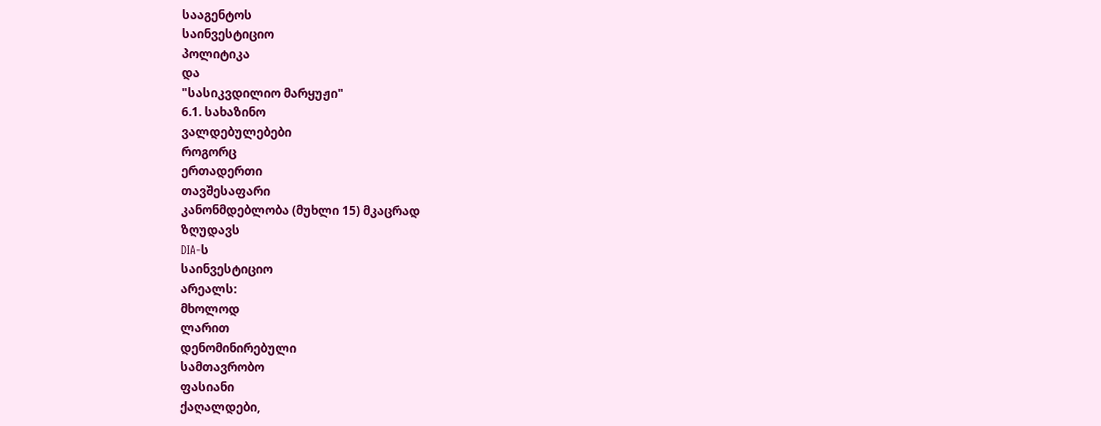სააგენტოს
საინვესტიციო
პოლიტიკა
და
"სასიკვდილიო მარყუჟი"
6.1. სახაზინო
ვალდებულებები
როგორც
ერთადერთი
თავშესაფარი
კანონმდებლობა (მუხლი 15) მკაცრად
ზღუდავს
DIA-ს
საინვესტიციო
არეალს:
მხოლოდ
ლარით
დენომინირებული
სამთავრობო
ფასიანი
ქაღალდები,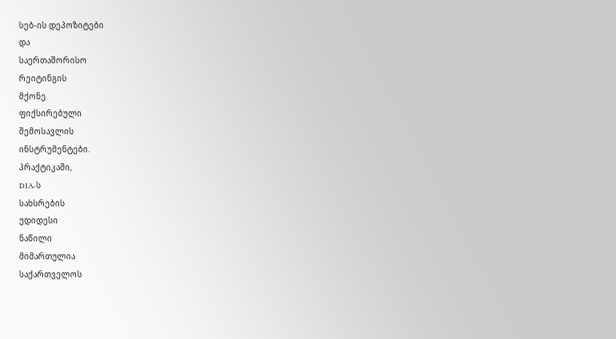სებ-ის დეპოზიტები
და
საერთაშორისო
რეიტინგის
მქონე
ფიქსირებული
შემოსავლის
ინსტრუმენტები.
პრაქტიკაში,
DIA-ს
სახსრების
უდიდესი
ნაწილი
მიმართულია
საქართველოს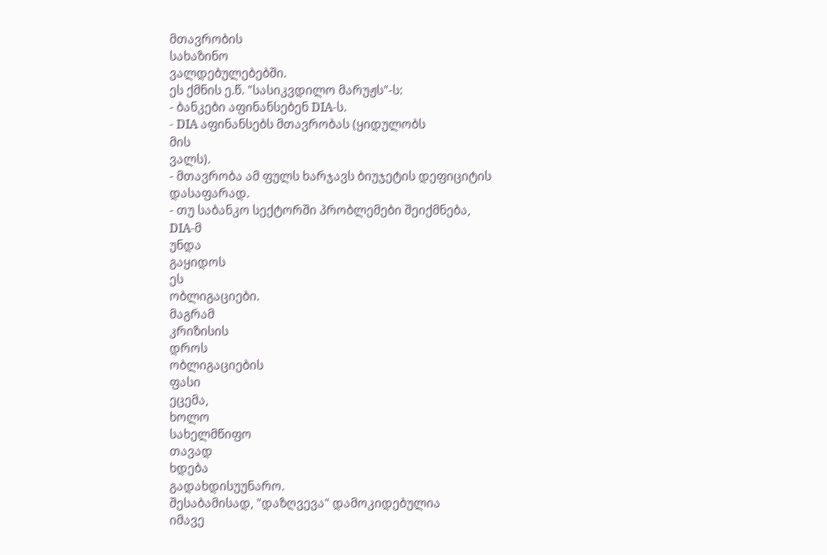მთავრობის
სახაზინო
ვალდებულებებში.
ეს ქმნის ე.წ. "სასიკვდილო მარუჟს"-ს:
- ბანკები აფინანსებენ DIA-ს.
- DIA აფინანსებს მთავრობას (ყიდულობს
მის
ვალს).
- მთავრობა ამ ფულს ხარჯავს ბიუჯეტის დეფიციტის
დასაფარად.
- თუ საბანკო სექტორში პრობლემები შეიქმნება,
DIA-მ
უნდა
გაყიდოს
ეს
ობლიგაციები.
მაგრამ
კრიზისის
დროს
ობლიგაციების
ფასი
ეცემა,
ხოლო
სახელმწიფო
თავად
ხდება
გადახდისუუნარო.
შესაბამისად, "დაზღვევა" დამოკიდებულია
იმავე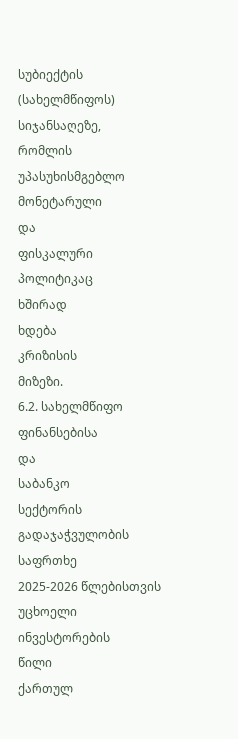სუბიექტის
(სახელმწიფოს)
სიჯანსაღეზე,
რომლის
უპასუხისმგებლო
მონეტარული
და
ფისკალური
პოლიტიკაც
ხშირად
ხდება
კრიზისის
მიზეზი.
6.2. სახელმწიფო
ფინანსებისა
და
საბანკო
სექტორის
გადაჯაჭვულობის
საფრთხე
2025-2026 წლებისთვის
უცხოელი
ინვესტორების
წილი
ქართულ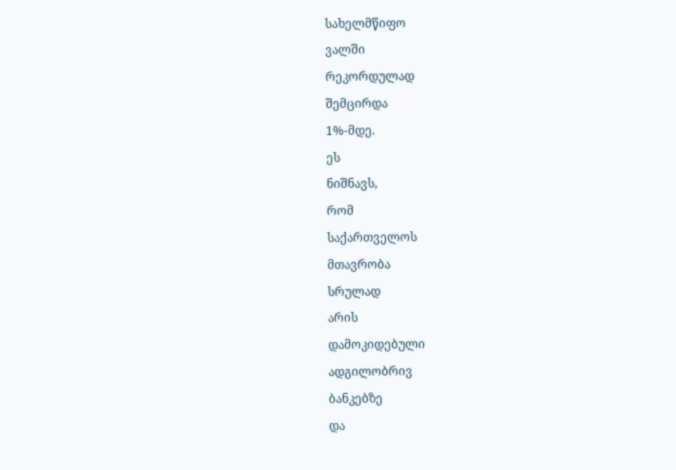სახელმწიფო
ვალში
რეკორდულად
შემცირდა
1%-მდე.
ეს
ნიშნავს,
რომ
საქართველოს
მთავრობა
სრულად
არის
დამოკიდებული
ადგილობრივ
ბანკებზე
და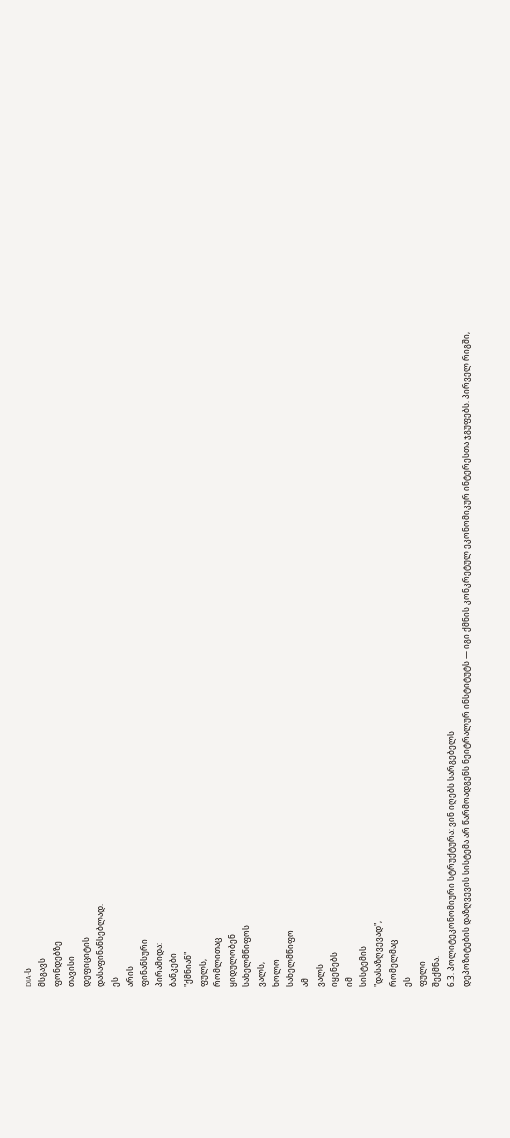DIA-ს
მსგავს
ფონდებზე
თავისი
დეფიციტის
დასაფინანსებლად.
ეს
არის
ფინანსური
პირამიდა:
ბანკები
"ქმნიან"
ფულს,
რომლითაც
ყიდულობენ
სახელმწიფოს
ვალს,
ხოლო
სახელმწიფო
ამ
ვალს
იყენებს
იმ
სისტემის
"დასაზღვევად",
რომელმაც
ეს
ფული
შექმნა.
6.3. პოლიტეკონომიური სტრუქტურა: ვინ იღებს სარგებელს
დეპოზიტების დაზღვევის სისტემა არ წარმოადგენს ნეიტრალურ ინსტიტუტს — იგი ქმნის კონკრეტულ ეკონომიკურ ინტერესთა ჯგუფებს. პირველ რიგში,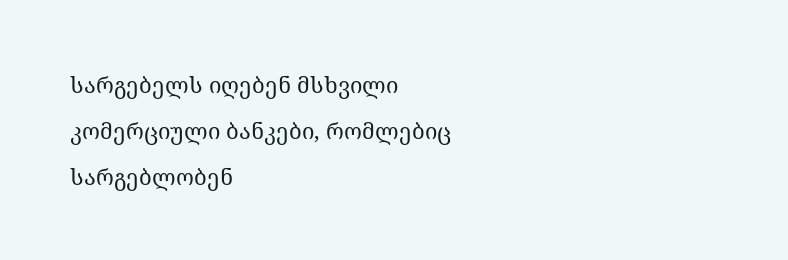სარგებელს იღებენ მსხვილი კომერციული ბანკები, რომლებიც სარგებლობენ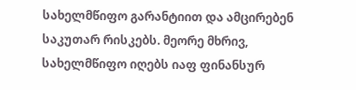სახელმწიფო გარანტიით და ამცირებენ საკუთარ რისკებს. მეორე მხრივ, სახელმწიფო იღებს იაფ ფინანსურ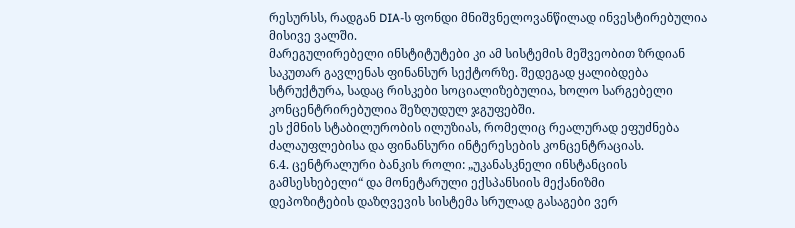რესურსს, რადგან DIA-ს ფონდი მნიშვნელოვანწილად ინვესტირებულია მისივე ვალში.
მარეგულირებელი ინსტიტუტები კი ამ სისტემის მეშვეობით ზრდიან საკუთარ გავლენას ფინანსურ სექტორზე. შედეგად ყალიბდება სტრუქტურა, სადაც რისკები სოციალიზებულია, ხოლო სარგებელი კონცენტრირებულია შეზღუდულ ჯგუფებში.
ეს ქმნის სტაბილურობის ილუზიას, რომელიც რეალურად ეფუძნება ძალაუფლებისა და ფინანსური ინტერესების კონცენტრაციას.
6.4. ცენტრალური ბანკის როლი: „უკანასკნელი ინსტანციის გამსესხებელი“ და მონეტარული ექსპანსიის მექანიზმი
დეპოზიტების დაზღვევის სისტემა სრულად გასაგები ვერ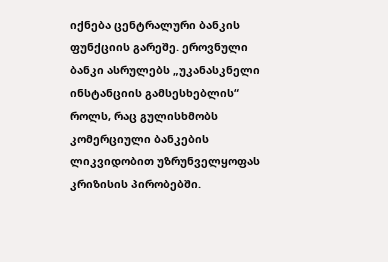იქნება ცენტრალური ბანკის ფუნქციის გარეშე. ეროვნული ბანკი ასრულებს „უკანასკნელი ინსტანციის გამსესხებლის“ როლს, რაც გულისხმობს კომერციული ბანკების ლიკვიდობით უზრუნველყოფას კრიზისის პირობებში.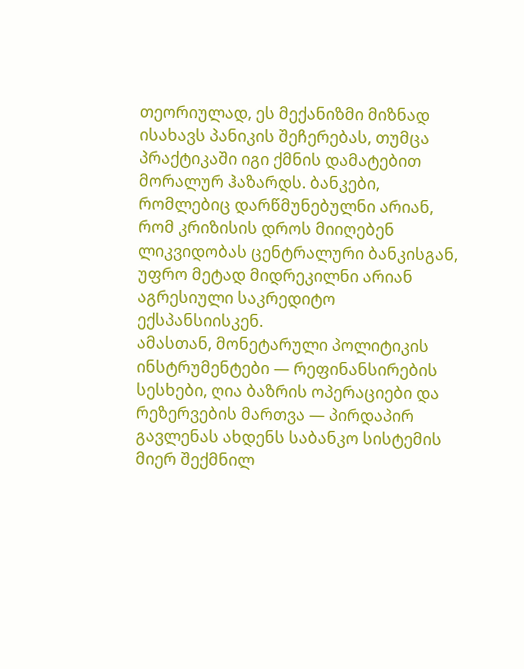თეორიულად, ეს მექანიზმი მიზნად ისახავს პანიკის შეჩერებას, თუმცა პრაქტიკაში იგი ქმნის დამატებით მორალურ ჰაზარდს. ბანკები, რომლებიც დარწმუნებულნი არიან, რომ კრიზისის დროს მიიღებენ ლიკვიდობას ცენტრალური ბანკისგან, უფრო მეტად მიდრეკილნი არიან აგრესიული საკრედიტო ექსპანსიისკენ.
ამასთან, მონეტარული პოლიტიკის ინსტრუმენტები — რეფინანსირების სესხები, ღია ბაზრის ოპერაციები და რეზერვების მართვა — პირდაპირ გავლენას ახდენს საბანკო სისტემის მიერ შექმნილ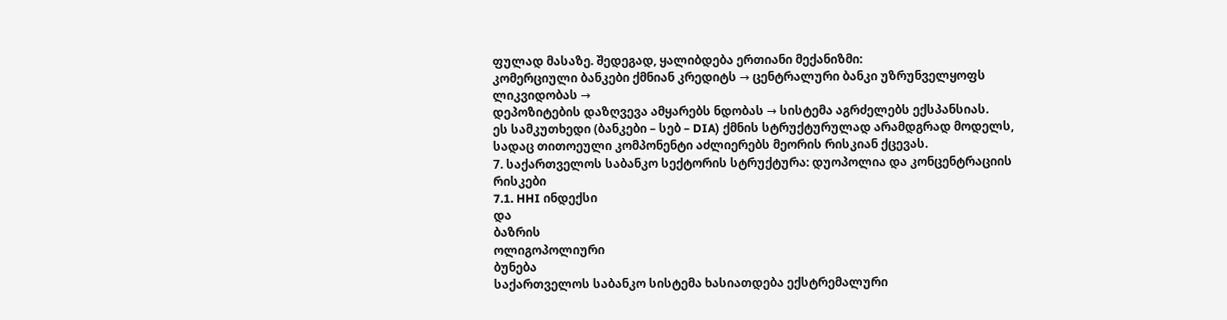ფულად მასაზე. შედეგად, ყალიბდება ერთიანი მექანიზმი:
კომერციული ბანკები ქმნიან კრედიტს → ცენტრალური ბანკი უზრუნველყოფს ლიკვიდობას →
დეპოზიტების დაზღვევა ამყარებს ნდობას → სისტემა აგრძელებს ექსპანსიას.
ეს სამკუთხედი (ბანკები – სებ – DIA) ქმნის სტრუქტურულად არამდგრად მოდელს, სადაც თითოეული კომპონენტი აძლიერებს მეორის რისკიან ქცევას.
7. საქართველოს საბანკო სექტორის სტრუქტურა: დუოპოლია და კონცენტრაციის რისკები
7.1. HHI ინდექსი
და
ბაზრის
ოლიგოპოლიური
ბუნება
საქართველოს საბანკო სისტემა ხასიათდება ექსტრემალური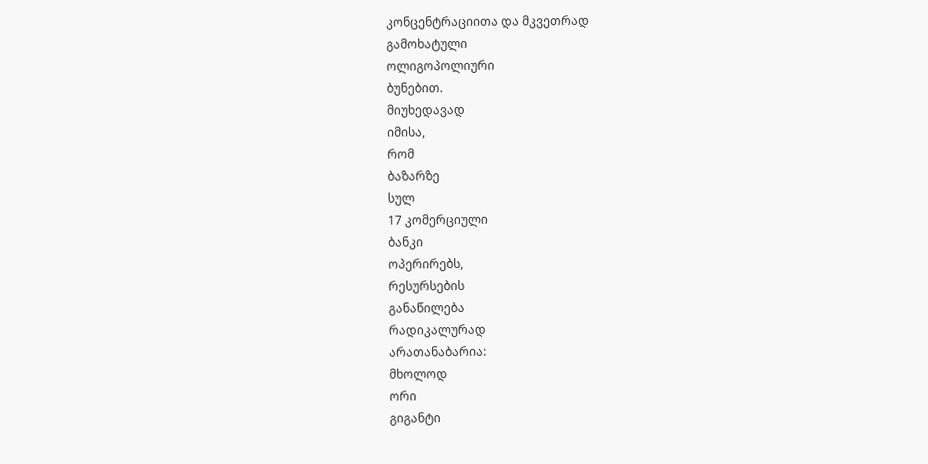კონცენტრაციითა და მკვეთრად
გამოხატული
ოლიგოპოლიური
ბუნებით.
მიუხედავად
იმისა,
რომ
ბაზარზე
სულ
17 კომერციული
ბანკი
ოპერირებს,
რესურსების
განაწილება
რადიკალურად
არათანაბარია:
მხოლოდ
ორი
გიგანტი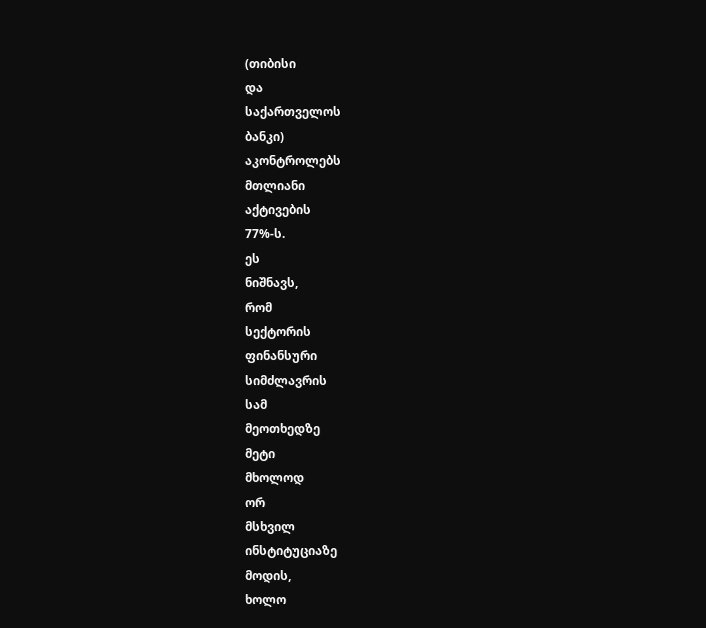(თიბისი
და
საქართველოს
ბანკი)
აკონტროლებს
მთლიანი
აქტივების
77%-ს.
ეს
ნიშნავს,
რომ
სექტორის
ფინანსური
სიმძლავრის
სამ
მეოთხედზე
მეტი
მხოლოდ
ორ
მსხვილ
ინსტიტუციაზე
მოდის,
ხოლო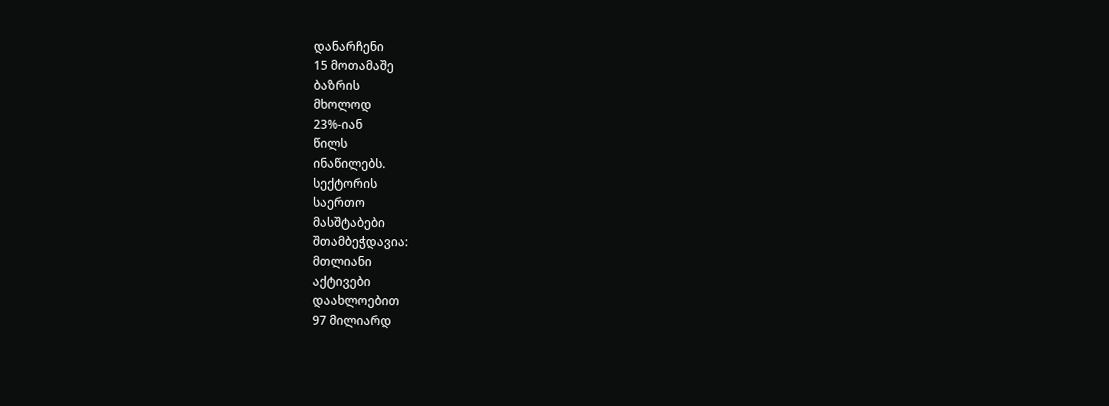დანარჩენი
15 მოთამაშე
ბაზრის
მხოლოდ
23%-იან
წილს
ინაწილებს.
სექტორის
საერთო
მასშტაბები
შთამბეჭდავია:
მთლიანი
აქტივები
დაახლოებით
97 მილიარდ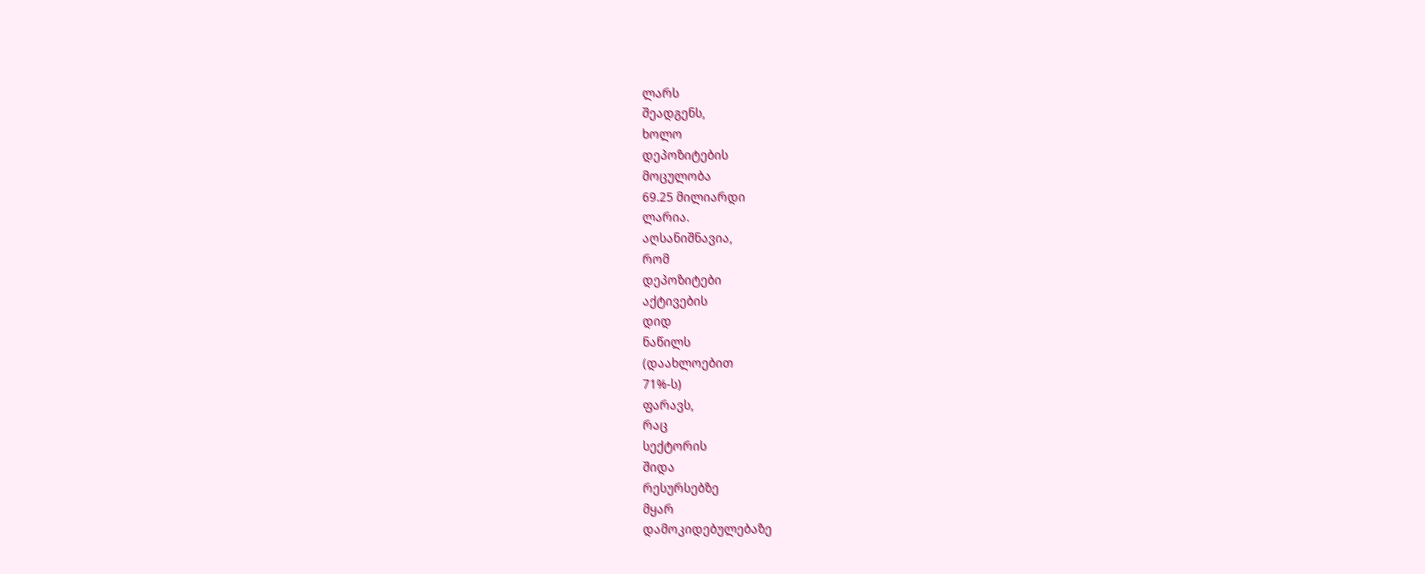ლარს
შეადგენს,
ხოლო
დეპოზიტების
მოცულობა
69.25 მილიარდი
ლარია.
აღსანიშნავია,
რომ
დეპოზიტები
აქტივების
დიდ
ნაწილს
(დაახლოებით
71%-ს)
ფარავს,
რაც
სექტორის
შიდა
რესურსებზე
მყარ
დამოკიდებულებაზე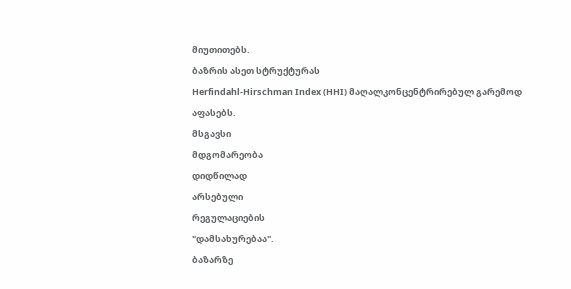მიუთითებს.
ბაზრის ასეთ სტრუქტურას
Herfindahl-Hirschman Index (HHI) მაღალკონცენტრირებულ გარემოდ
აფასებს.
მსგავსი
მდგომარეობა
დიდწილად
არსებული
რეგულაციების
"დამსახურებაა".
ბაზარზე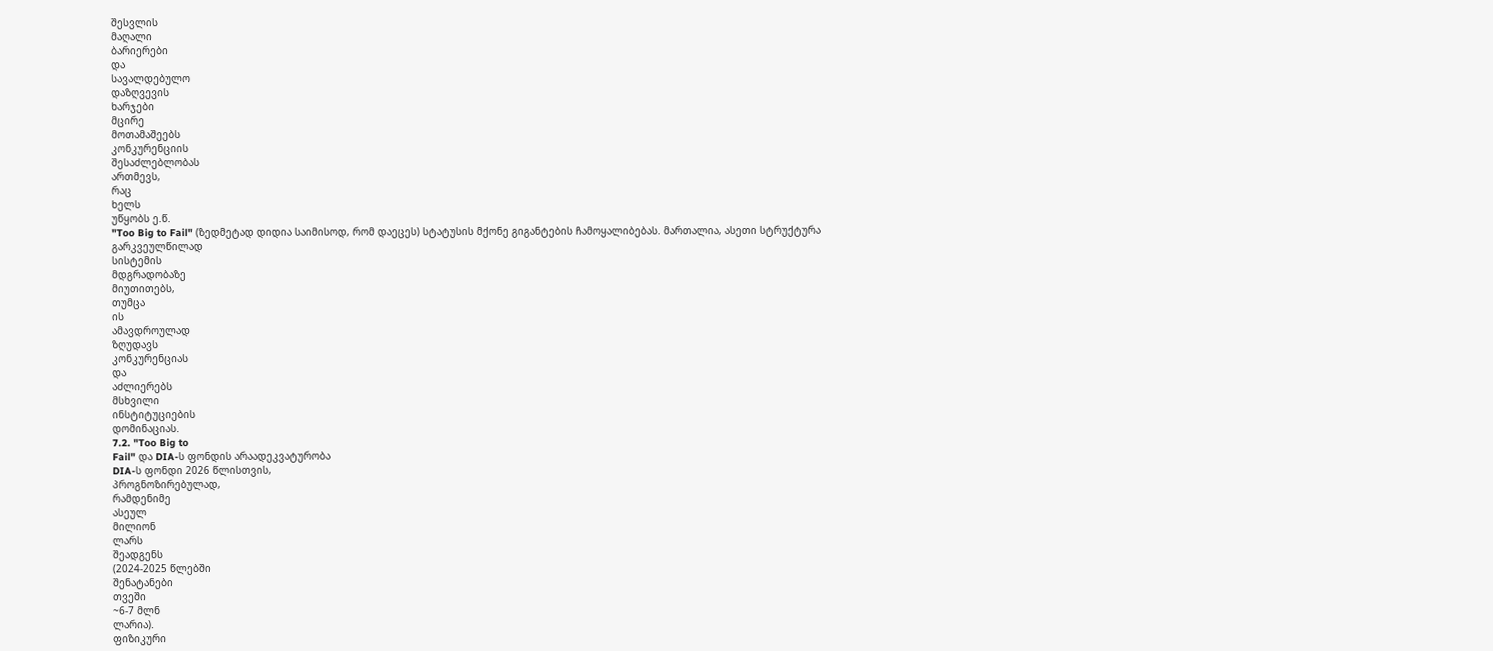შესვლის
მაღალი
ბარიერები
და
სავალდებულო
დაზღვევის
ხარჯები
მცირე
მოთამაშეებს
კონკურენციის
შესაძლებლობას
ართმევს,
რაც
ხელს
უწყობს ე.წ.
"Too Big to Fail" (ზედმეტად დიდია საიმისოდ, რომ დაეცეს) სტატუსის მქონე გიგანტების ჩამოყალიბებას. მართალია, ასეთი სტრუქტურა
გარკვეულწილად
სისტემის
მდგრადობაზე
მიუთითებს,
თუმცა
ის
ამავდროულად
ზღუდავს
კონკურენციას
და
აძლიერებს
მსხვილი
ინსტიტუციების
დომინაციას.
7.2. "Too Big to
Fail" და DIA-ს ფონდის არაადეკვატურობა
DIA-ს ფონდი 2026 წლისთვის,
პროგნოზირებულად,
რამდენიმე
ასეულ
მილიონ
ლარს
შეადგენს
(2024-2025 წლებში
შენატანები
თვეში
~6-7 მლნ
ლარია).
ფიზიკური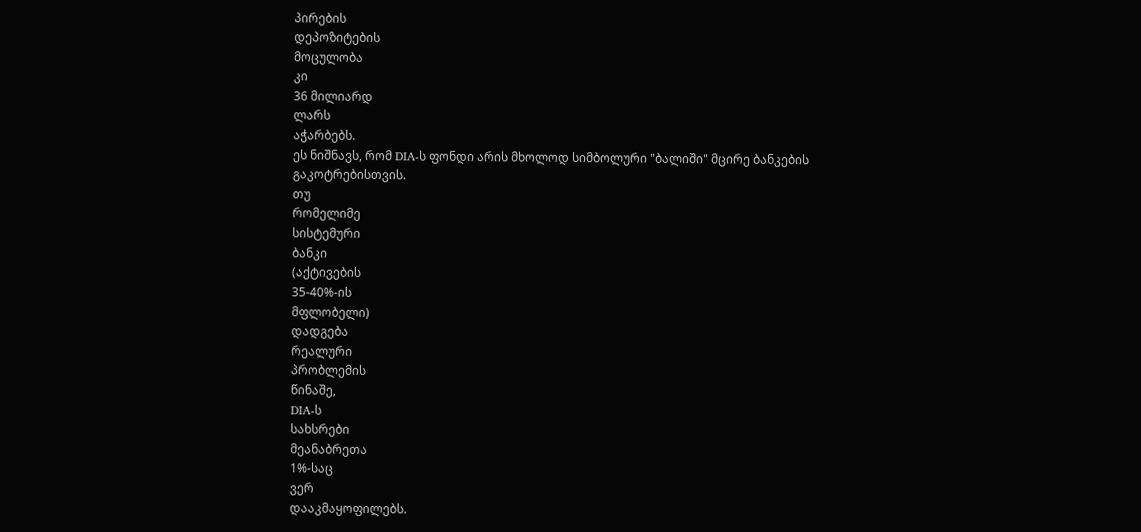პირების
დეპოზიტების
მოცულობა
კი
36 მილიარდ
ლარს
აჭარბებს.
ეს ნიშნავს, რომ DIA-ს ფონდი არის მხოლოდ სიმბოლური "ბალიში" მცირე ბანკების
გაკოტრებისთვის.
თუ
რომელიმე
სისტემური
ბანკი
(აქტივების
35-40%-ის
მფლობელი)
დადგება
რეალური
პრობლემის
წინაშე,
DIA-ს
სახსრები
მეანაბრეთა
1%-საც
ვერ
დააკმაყოფილებს.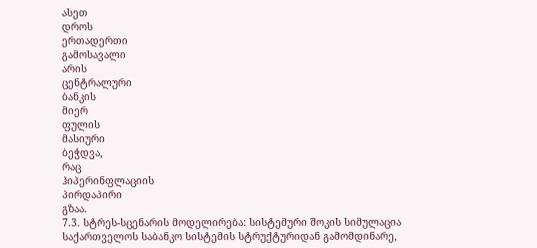ასეთ
დროს
ერთადერთი
გამოსავალი
არის
ცენტრალური
ბანკის
მიერ
ფულის
მასიური
ბეჭდვა,
რაც
ჰიპერინფლაციის
პირდაპირი
გზაა.
7.3. სტრეს-სცენარის მოდელირება: სისტემური შოკის სიმულაცია
საქართველოს საბანკო სისტემის სტრუქტურიდან გამომდინარე,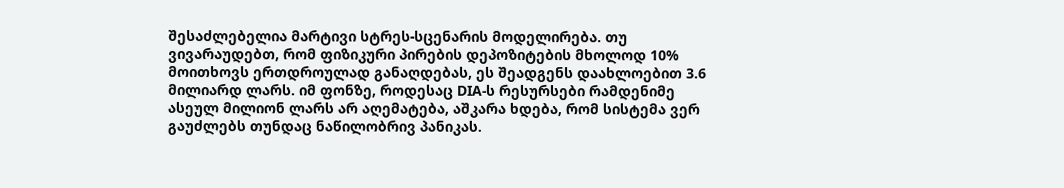შესაძლებელია მარტივი სტრეს-სცენარის მოდელირება. თუ ვივარაუდებთ, რომ ფიზიკური პირების დეპოზიტების მხოლოდ 10% მოითხოვს ერთდროულად განაღდებას, ეს შეადგენს დაახლოებით 3.6 მილიარდ ლარს. იმ ფონზე, როდესაც DIA-ს რესურსები რამდენიმე ასეულ მილიონ ლარს არ აღემატება, აშკარა ხდება, რომ სისტემა ვერ გაუძლებს თუნდაც ნაწილობრივ პანიკას.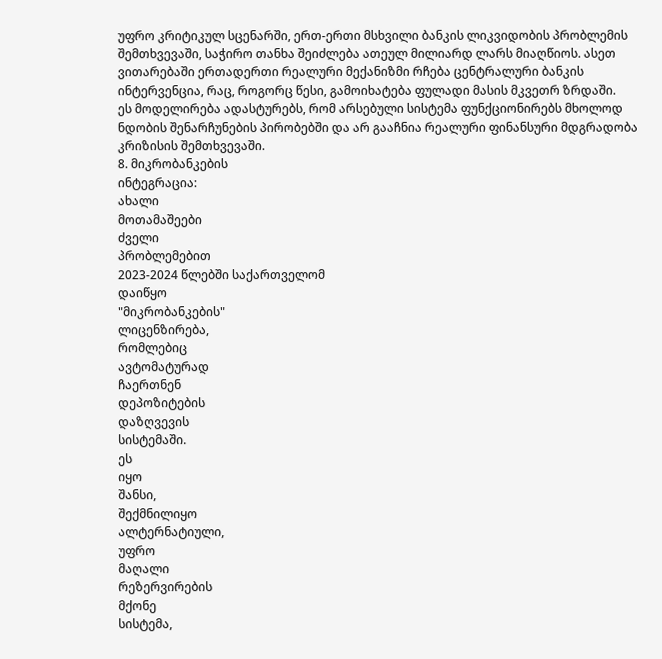უფრო კრიტიკულ სცენარში, ერთ-ერთი მსხვილი ბანკის ლიკვიდობის პრობლემის შემთხვევაში, საჭირო თანხა შეიძლება ათეულ მილიარდ ლარს მიაღწიოს. ასეთ ვითარებაში ერთადერთი რეალური მექანიზმი რჩება ცენტრალური ბანკის ინტერვენცია, რაც, როგორც წესი, გამოიხატება ფულადი მასის მკვეთრ ზრდაში.
ეს მოდელირება ადასტურებს, რომ არსებული სისტემა ფუნქციონირებს მხოლოდ ნდობის შენარჩუნების პირობებში და არ გააჩნია რეალური ფინანსური მდგრადობა კრიზისის შემთხვევაში.
8. მიკრობანკების
ინტეგრაცია:
ახალი
მოთამაშეები
ძველი
პრობლემებით
2023-2024 წლებში საქართველომ
დაიწყო
"მიკრობანკების"
ლიცენზირება,
რომლებიც
ავტომატურად
ჩაერთნენ
დეპოზიტების
დაზღვევის
სისტემაში.
ეს
იყო
შანსი,
შექმნილიყო
ალტერნატიული,
უფრო
მაღალი
რეზერვირების
მქონე
სისტემა,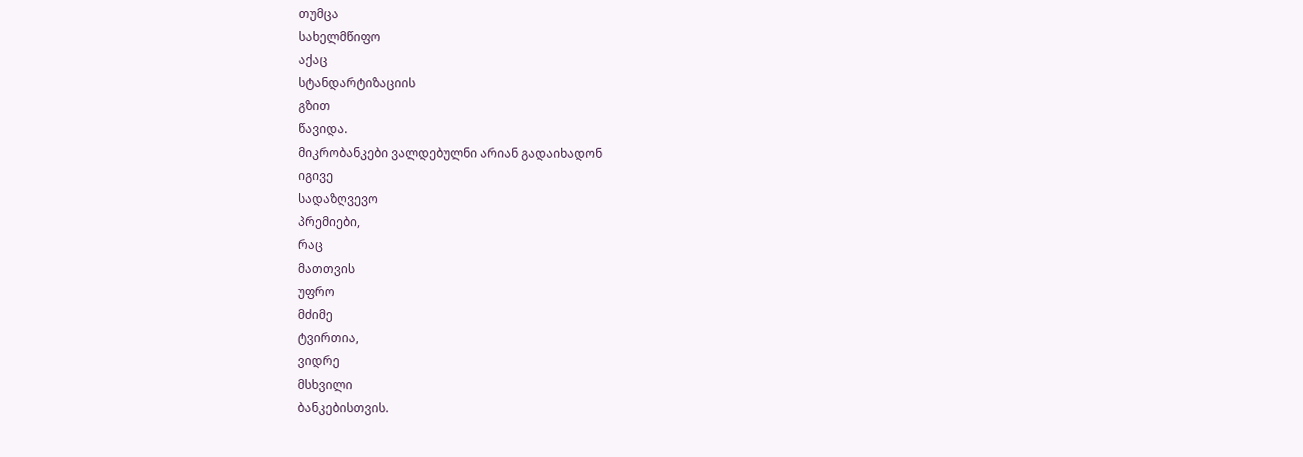თუმცა
სახელმწიფო
აქაც
სტანდარტიზაციის
გზით
წავიდა.
მიკრობანკები ვალდებულნი არიან გადაიხადონ
იგივე
სადაზღვევო
პრემიები,
რაც
მათთვის
უფრო
მძიმე
ტვირთია,
ვიდრე
მსხვილი
ბანკებისთვის.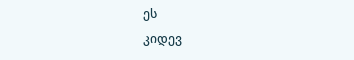ეს
კიდევ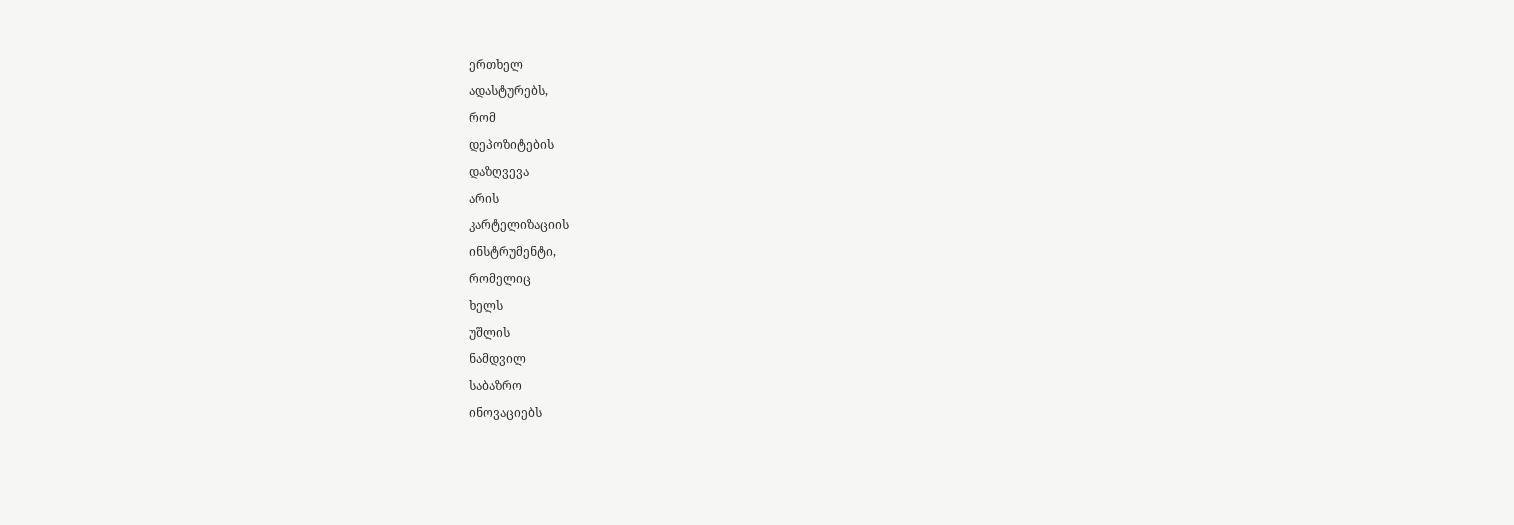ერთხელ
ადასტურებს,
რომ
დეპოზიტების
დაზღვევა
არის
კარტელიზაციის
ინსტრუმენტი,
რომელიც
ხელს
უშლის
ნამდვილ
საბაზრო
ინოვაციებს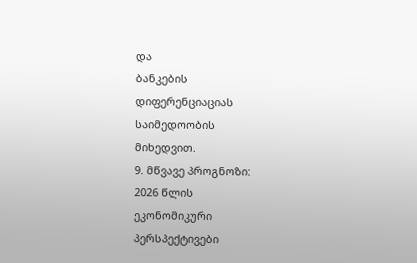და
ბანკების
დიფერენციაციას
საიმედოობის
მიხედვით.
9. მწვავე პროგნოზი:
2026 წლის
ეკონომიკური
პერსპექტივები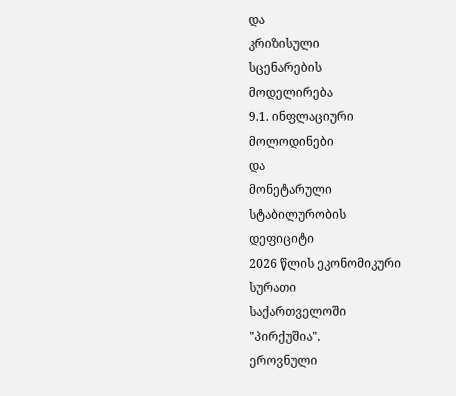და
კრიზისული
სცენარების
მოდელირება
9.1. ინფლაციური
მოლოდინები
და
მონეტარული
სტაბილურობის
დეფიციტი
2026 წლის ეკონომიკური
სურათი
საქართველოში
"პირქუშია".
ეროვნული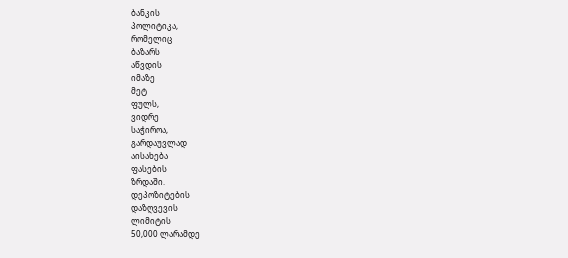ბანკის
პოლიტიკა,
რომელიც
ბაზარს
აწვდის
იმაზე
მეტ
ფულს,
ვიდრე
საჭიროა,
გარდაუვლად
აისახება
ფასების
ზრდაში.
დეპოზიტების
დაზღვევის
ლიმიტის
50,000 ლარამდე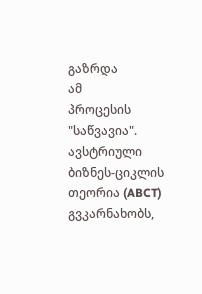გაზრდა
ამ
პროცესის
"საწვავია".
ავსტრიული ბიზნეს-ციკლის თეორია (ABCT) გვკარნახობს,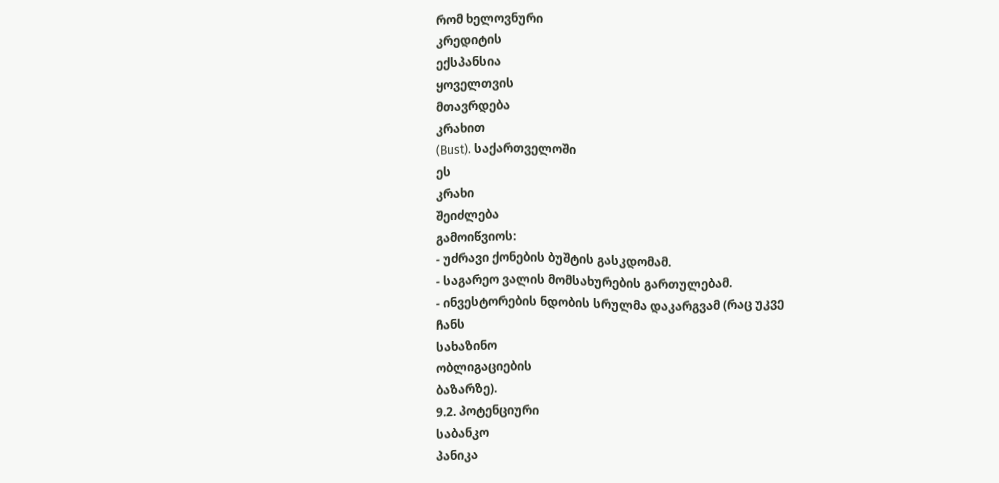რომ ხელოვნური
კრედიტის
ექსპანსია
ყოველთვის
მთავრდება
კრახით
(Bust). საქართველოში
ეს
კრახი
შეიძლება
გამოიწვიოს:
- უძრავი ქონების ბუშტის გასკდომამ.
- საგარეო ვალის მომსახურების გართულებამ.
- ინვესტორების ნდობის სრულმა დაკარგვამ (რაც უკვე
ჩანს
სახაზინო
ობლიგაციების
ბაზარზე).
9.2. პოტენციური
საბანკო
პანიკა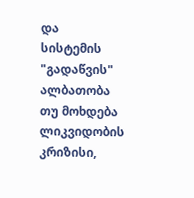და
სისტემის
"გადაწვის" ალბათობა
თუ მოხდება ლიკვიდობის კრიზისი,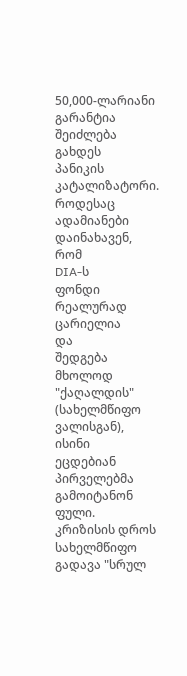50,000-ლარიანი გარანტია
შეიძლება
გახდეს
პანიკის
კატალიზატორი.
როდესაც
ადამიანები
დაინახავენ,
რომ
DIA-ს
ფონდი
რეალურად
ცარიელია
და
შედგება
მხოლოდ
"ქაღალდის"
(სახელმწიფო
ვალისგან),
ისინი
ეცდებიან
პირველებმა
გამოიტანონ
ფული.
კრიზისის დროს სახელმწიფო გადავა "სრულ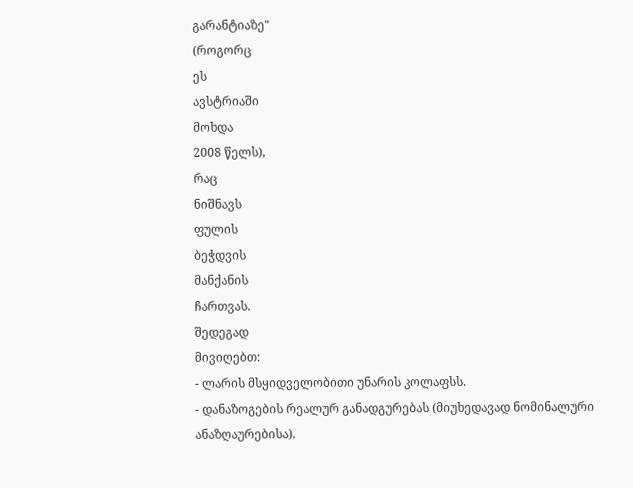გარანტიაზე"
(როგორც
ეს
ავსტრიაში
მოხდა
2008 წელს),
რაც
ნიშნავს
ფულის
ბეჭდვის
მანქანის
ჩართვას.
შედეგად
მივიღებთ:
- ლარის მსყიდველობითი უნარის კოლაფსს.
- დანაზოგების რეალურ განადგურებას (მიუხედავად ნომინალური
ანაზღაურებისა).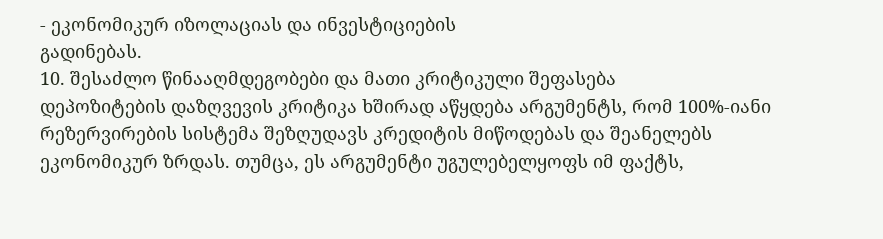- ეკონომიკურ იზოლაციას და ინვესტიციების
გადინებას.
10. შესაძლო წინააღმდეგობები და მათი კრიტიკული შეფასება
დეპოზიტების დაზღვევის კრიტიკა ხშირად აწყდება არგუმენტს, რომ 100%-იანი რეზერვირების სისტემა შეზღუდავს კრედიტის მიწოდებას და შეანელებს ეკონომიკურ ზრდას. თუმცა, ეს არგუმენტი უგულებელყოფს იმ ფაქტს,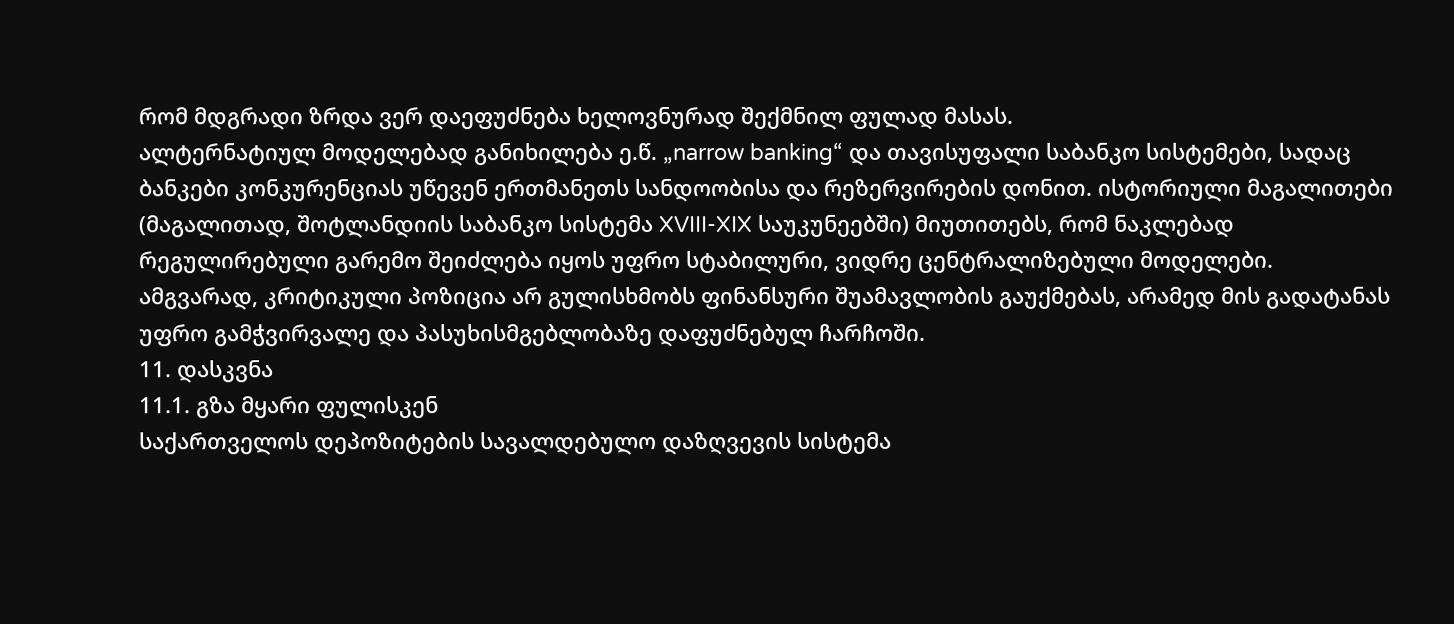რომ მდგრადი ზრდა ვერ დაეფუძნება ხელოვნურად შექმნილ ფულად მასას.
ალტერნატიულ მოდელებად განიხილება ე.წ. „narrow banking“ და თავისუფალი საბანკო სისტემები, სადაც ბანკები კონკურენციას უწევენ ერთმანეთს სანდოობისა და რეზერვირების დონით. ისტორიული მაგალითები (მაგალითად, შოტლანდიის საბანკო სისტემა XVIII-XIX საუკუნეებში) მიუთითებს, რომ ნაკლებად რეგულირებული გარემო შეიძლება იყოს უფრო სტაბილური, ვიდრე ცენტრალიზებული მოდელები.
ამგვარად, კრიტიკული პოზიცია არ გულისხმობს ფინანსური შუამავლობის გაუქმებას, არამედ მის გადატანას უფრო გამჭვირვალე და პასუხისმგებლობაზე დაფუძნებულ ჩარჩოში.
11. დასკვნა
11.1. გზა მყარი ფულისკენ
საქართველოს დეპოზიტების სავალდებულო დაზღვევის სისტემა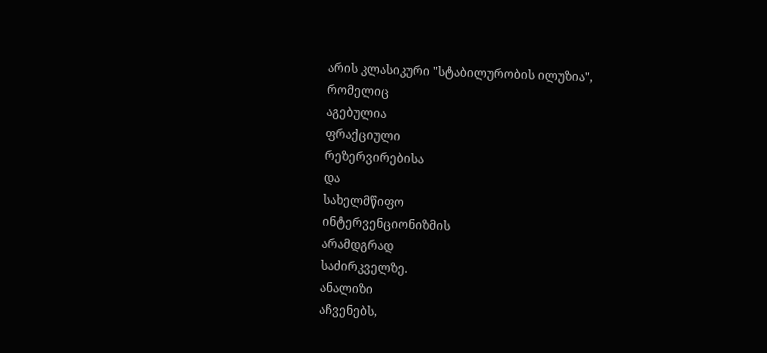არის კლასიკური "სტაბილურობის ილუზია",
რომელიც
აგებულია
ფრაქციული
რეზერვირებისა
და
სახელმწიფო
ინტერვენციონიზმის
არამდგრად
საძირკველზე.
ანალიზი
აჩვენებს,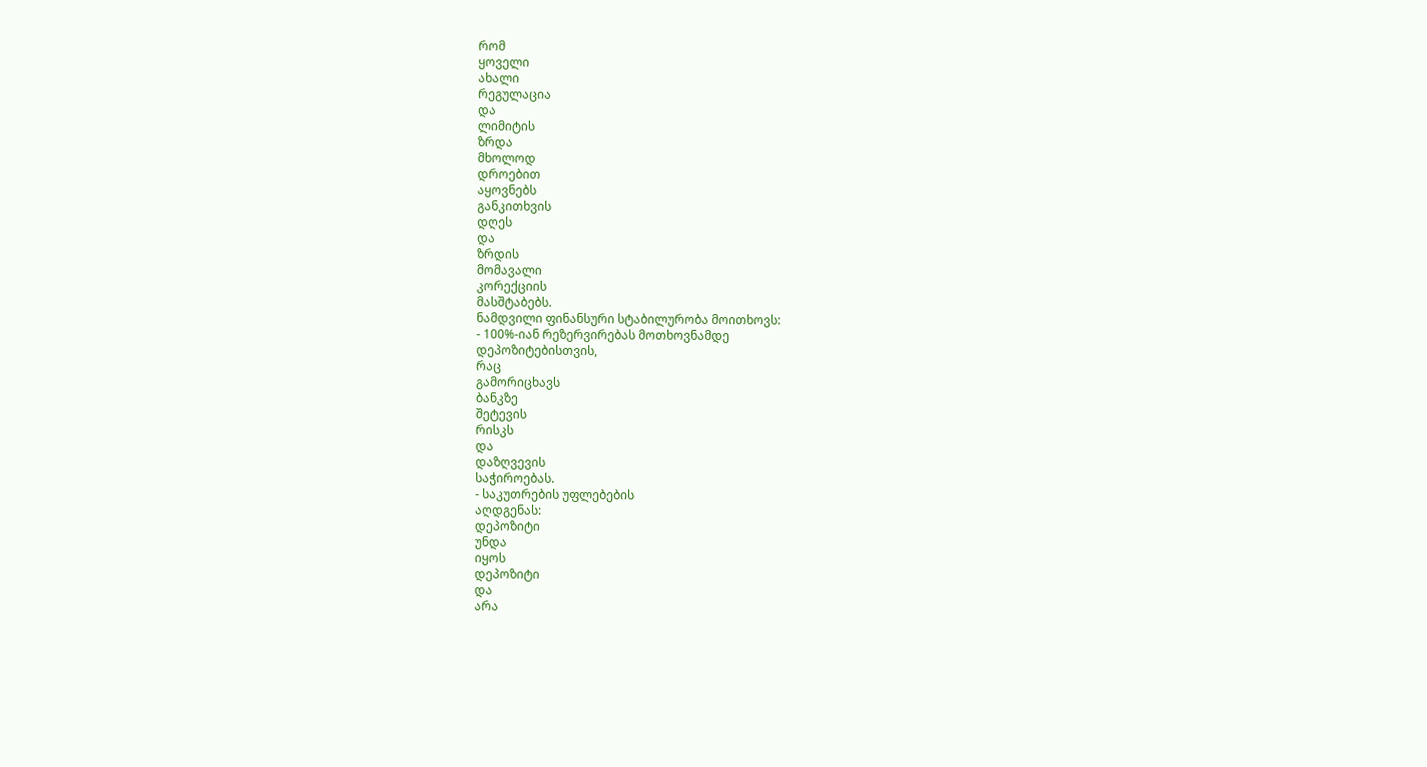რომ
ყოველი
ახალი
რეგულაცია
და
ლიმიტის
ზრდა
მხოლოდ
დროებით
აყოვნებს
განკითხვის
დღეს
და
ზრდის
მომავალი
კორექციის
მასშტაბებს.
ნამდვილი ფინანსური სტაბილურობა მოითხოვს:
- 100%-იან რეზერვირებას მოთხოვნამდე
დეპოზიტებისთვის,
რაც
გამორიცხავს
ბანკზე
შეტევის
რისკს
და
დაზღვევის
საჭიროებას.
- საკუთრების უფლებების
აღდგენას:
დეპოზიტი
უნდა
იყოს
დეპოზიტი
და
არა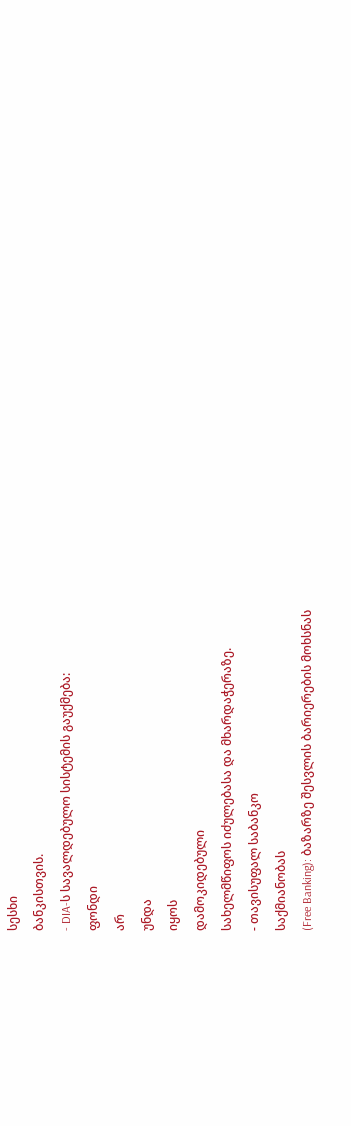სესხი
ბანკისთვის.
- DIA-ს სავალდებულო სისტემის გაუქმება:
ფონდი
არ
უნდა
იყოს
დამოკიდებული
სახელმწიფოს იძულებასა და მხარდაჭერაზე.
- თავისუფალ საბანკო
საქმიანობას
(Free Banking): ბაზარზე შესვლის ბარიერების მოხსნას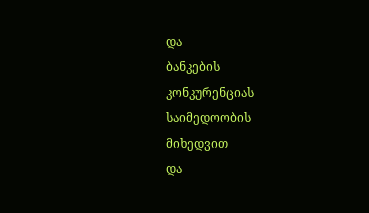და
ბანკების
კონკურენციას
საიმედოობის
მიხედვით
და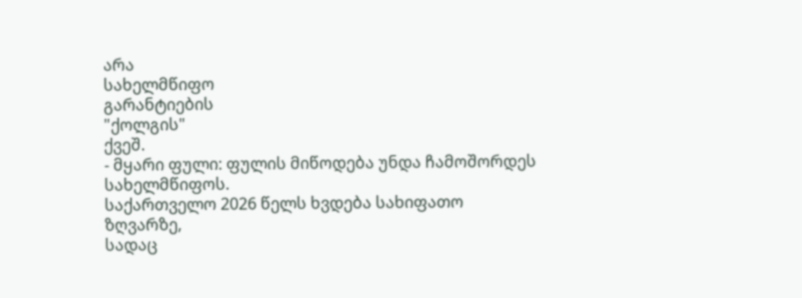არა
სახელმწიფო
გარანტიების
"ქოლგის"
ქვეშ.
- მყარი ფული: ფულის მიწოდება უნდა ჩამოშორდეს სახელმწიფოს.
საქართველო 2026 წელს ხვდება სახიფათო
ზღვარზე,
სადაც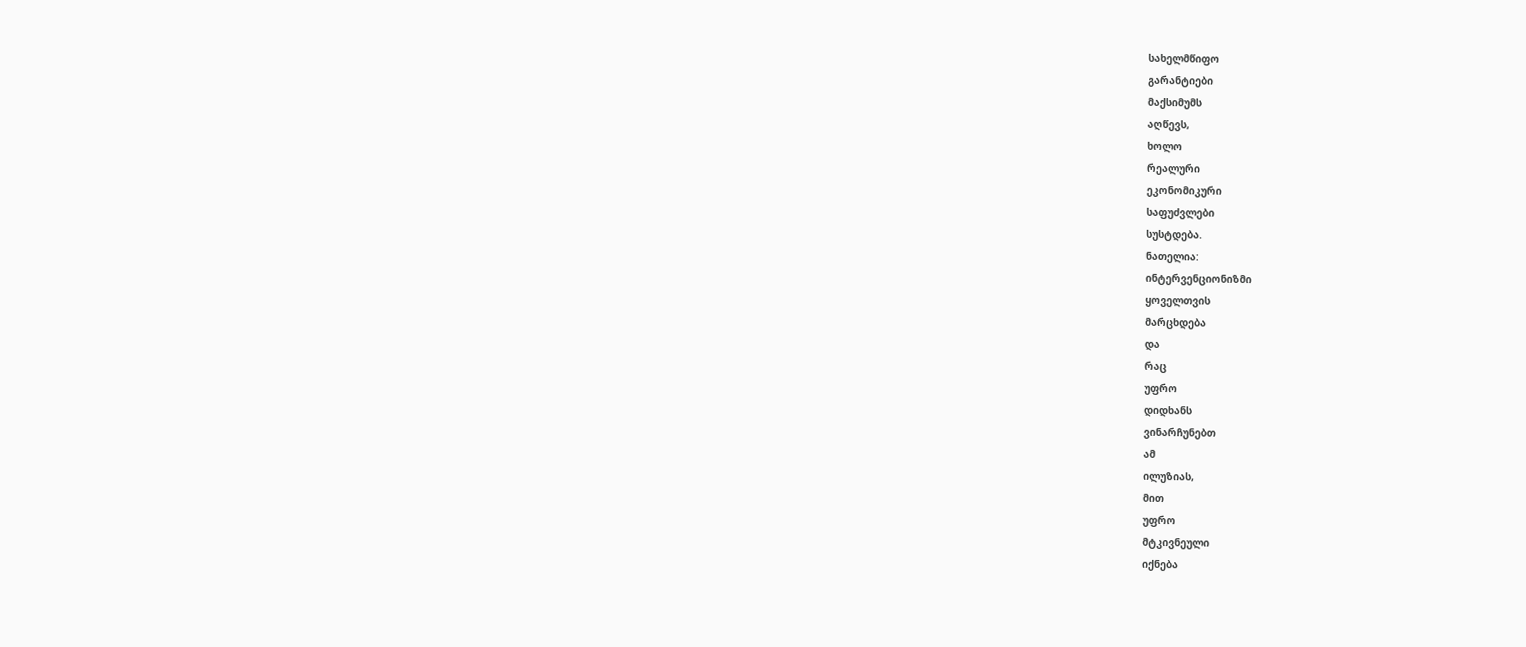სახელმწიფო
გარანტიები
მაქსიმუმს
აღწევს,
ხოლო
რეალური
ეკონომიკური
საფუძვლები
სუსტდება.
ნათელია:
ინტერვენციონიზმი
ყოველთვის
მარცხდება
და
რაც
უფრო
დიდხანს
ვინარჩუნებთ
ამ
ილუზიას,
მით
უფრო
მტკივნეული
იქნება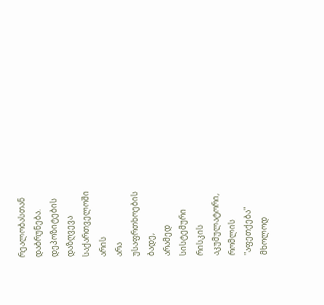რეალობასთან
დაბრუნება.
დეპოზიტების
დაზღვევა
საქართველოში
არის
არა
უსაფრთხოების
ბადე,
არამედ
სისტემური
რისკის
აკუმულატორი,
რომლის
"აფეთქება"
მხოლოდ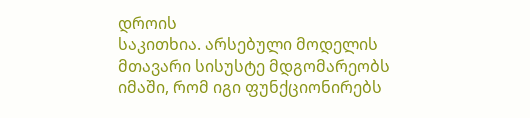დროის
საკითხია. არსებული მოდელის მთავარი სისუსტე მდგომარეობს იმაში, რომ იგი ფუნქციონირებს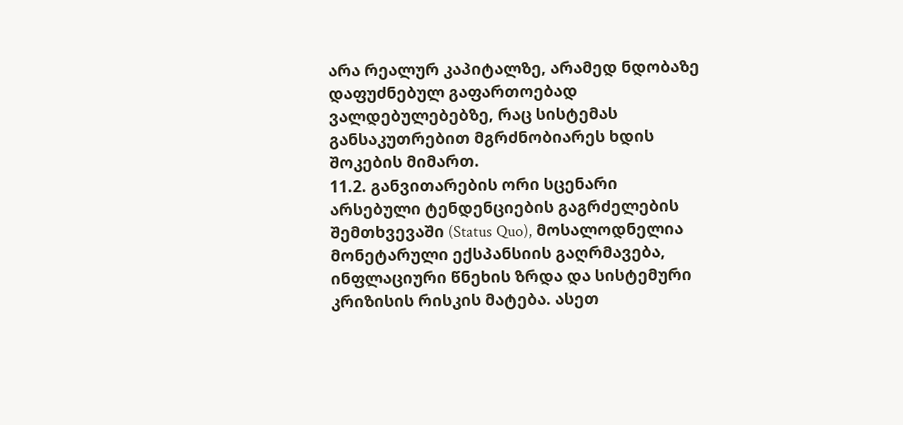არა რეალურ კაპიტალზე, არამედ ნდობაზე დაფუძნებულ გაფართოებად ვალდებულებებზე, რაც სისტემას განსაკუთრებით მგრძნობიარეს ხდის შოკების მიმართ.
11.2. განვითარების ორი სცენარი
არსებული ტენდენციების გაგრძელების შემთხვევაში (Status Quo), მოსალოდნელია მონეტარული ექსპანსიის გაღრმავება, ინფლაციური წნეხის ზრდა და სისტემური კრიზისის რისკის მატება. ასეთ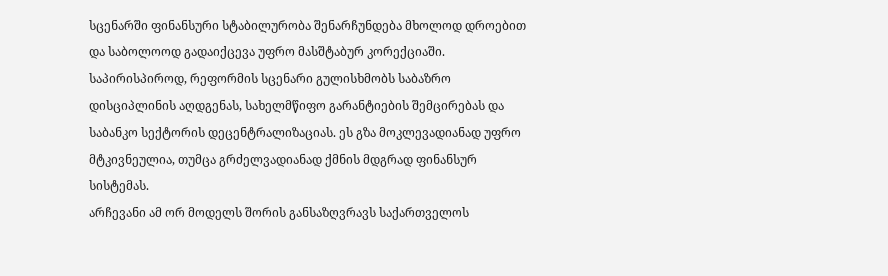სცენარში ფინანსური სტაბილურობა შენარჩუნდება მხოლოდ დროებით და საბოლოოდ გადაიქცევა უფრო მასშტაბურ კორექციაში.
საპირისპიროდ, რეფორმის სცენარი გულისხმობს საბაზრო დისციპლინის აღდგენას, სახელმწიფო გარანტიების შემცირებას და საბანკო სექტორის დეცენტრალიზაციას. ეს გზა მოკლევადიანად უფრო მტკივნეულია, თუმცა გრძელვადიანად ქმნის მდგრად ფინანსურ სისტემას.
არჩევანი ამ ორ მოდელს შორის განსაზღვრავს საქართველოს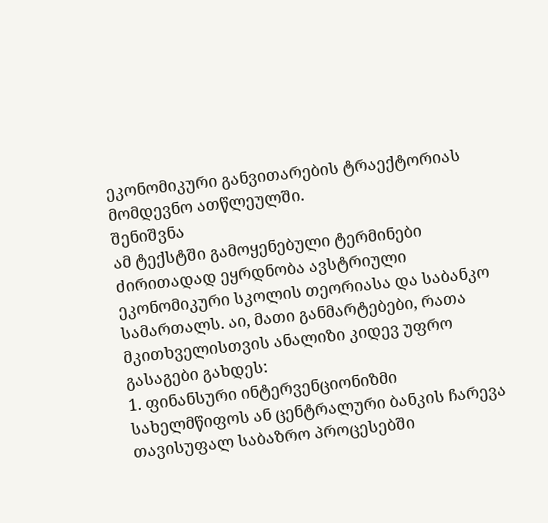ეკონომიკური განვითარების ტრაექტორიას მომდევნო ათწლეულში.
შენიშვნა
ამ ტექსტში გამოყენებული ტერმინები ძირითადად ეყრდნობა ავსტრიული ეკონომიკური სკოლის თეორიასა და საბანკო სამართალს. აი, მათი განმარტებები, რათა მკითხველისთვის ანალიზი კიდევ უფრო გასაგები გახდეს:
1. ფინანსური ინტერვენციონიზმი
სახელმწიფოს ან ცენტრალური ბანკის ჩარევა თავისუფალ საბაზრო პროცესებში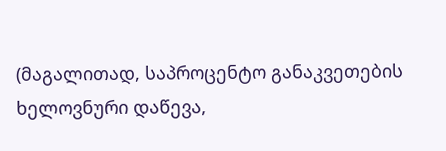(მაგალითად, საპროცენტო განაკვეთების ხელოვნური დაწევა,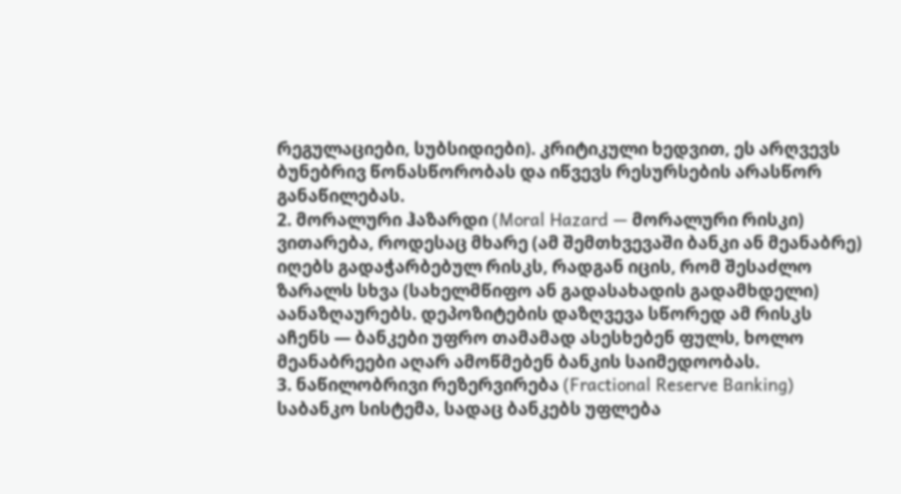რეგულაციები, სუბსიდიები). კრიტიკული ხედვით, ეს არღვევს ბუნებრივ წონასწორობას და იწვევს რესურსების არასწორ განაწილებას.
2. მორალური ჰაზარდი (Moral Hazard — მორალური რისკი)
ვითარება, როდესაც მხარე (ამ შემთხვევაში ბანკი ან მეანაბრე) იღებს გადაჭარბებულ რისკს, რადგან იცის, რომ შესაძლო ზარალს სხვა (სახელმწიფო ან გადასახადის გადამხდელი) აანაზღაურებს. დეპოზიტების დაზღვევა სწორედ ამ რისკს აჩენს — ბანკები უფრო თამამად ასესხებენ ფულს, ხოლო მეანაბრეები აღარ ამოწმებენ ბანკის საიმედოობას.
3. ნაწილობრივი რეზერვირება (Fractional Reserve Banking)
საბანკო სისტემა, სადაც ბანკებს უფლება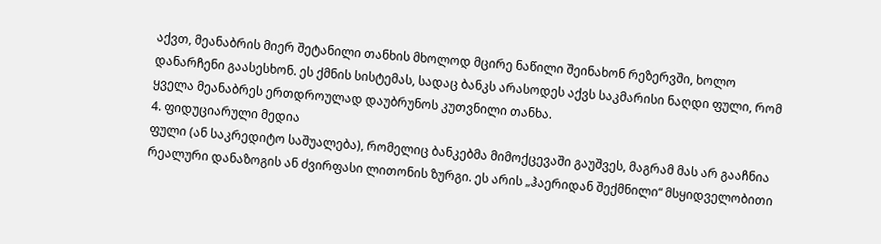აქვთ, მეანაბრის მიერ შეტანილი თანხის მხოლოდ მცირე ნაწილი შეინახონ რეზერვში, ხოლო დანარჩენი გაასესხონ. ეს ქმნის სისტემას, სადაც ბანკს არასოდეს აქვს საკმარისი ნაღდი ფული, რომ ყველა მეანაბრეს ერთდროულად დაუბრუნოს კუთვნილი თანხა.
4. ფიდუციარული მედია
ფული (ან საკრედიტო საშუალება), რომელიც ბანკებმა მიმოქცევაში გაუშვეს, მაგრამ მას არ გააჩნია რეალური დანაზოგის ან ძვირფასი ლითონის ზურგი. ეს არის „ჰაერიდან შექმნილი“ მსყიდველობითი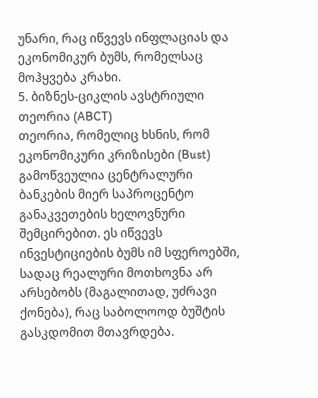უნარი, რაც იწვევს ინფლაციას და ეკონომიკურ ბუმს, რომელსაც მოჰყვება კრახი.
5. ბიზნეს-ციკლის ავსტრიული თეორია (ABCT)
თეორია, რომელიც ხსნის, რომ ეკონომიკური კრიზისები (Bust) გამოწვეულია ცენტრალური ბანკების მიერ საპროცენტო განაკვეთების ხელოვნური შემცირებით. ეს იწვევს ინვესტიციების ბუმს იმ სფეროებში, სადაც რეალური მოთხოვნა არ არსებობს (მაგალითად, უძრავი ქონება), რაც საბოლოოდ ბუშტის გასკდომით მთავრდება.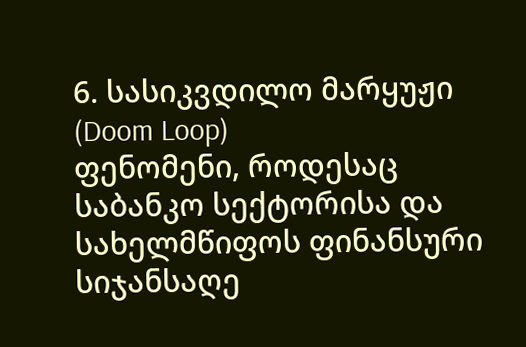6. სასიკვდილო მარყუჟი (Doom Loop)
ფენომენი, როდესაც საბანკო სექტორისა და სახელმწიფოს ფინანსური სიჯანსაღე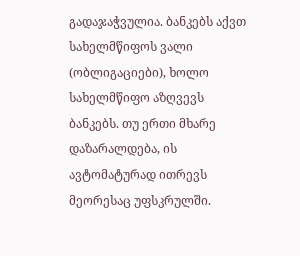გადაჯაჭვულია. ბანკებს აქვთ სახელმწიფოს ვალი (ობლიგაციები), ხოლო სახელმწიფო აზღვევს ბანკებს. თუ ერთი მხარე დაზარალდება, ის ავტომატურად ითრევს მეორესაც უფსკრულში.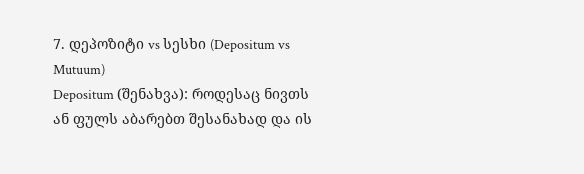7. დეპოზიტი vs სესხი (Depositum vs Mutuum)
Depositum (შენახვა): როდესაც ნივთს ან ფულს აბარებთ შესანახად და ის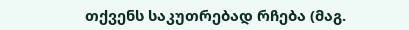თქვენს საკუთრებად რჩება (მაგ.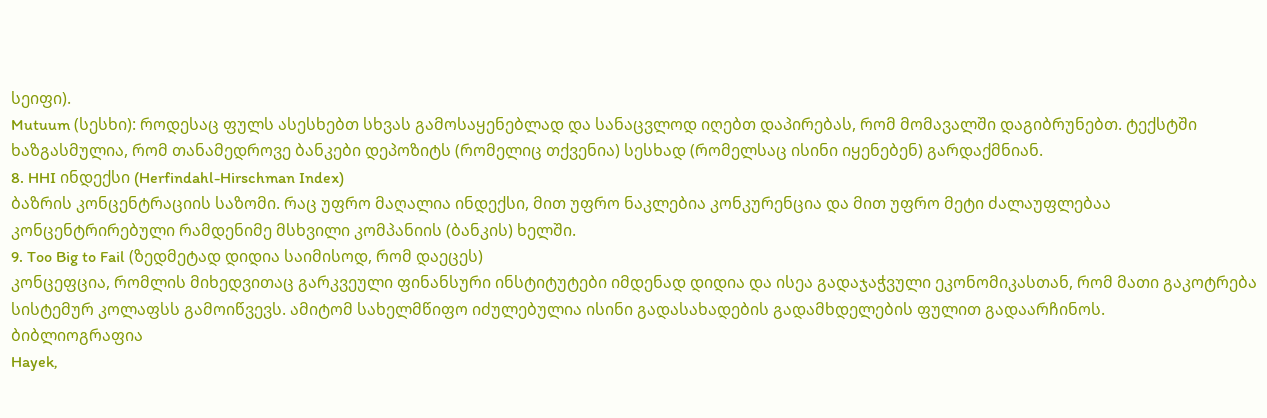სეიფი).
Mutuum (სესხი): როდესაც ფულს ასესხებთ სხვას გამოსაყენებლად და სანაცვლოდ იღებთ დაპირებას, რომ მომავალში დაგიბრუნებთ. ტექსტში ხაზგასმულია, რომ თანამედროვე ბანკები დეპოზიტს (რომელიც თქვენია) სესხად (რომელსაც ისინი იყენებენ) გარდაქმნიან.
8. HHI ინდექსი (Herfindahl-Hirschman Index)
ბაზრის კონცენტრაციის საზომი. რაც უფრო მაღალია ინდექსი, მით უფრო ნაკლებია კონკურენცია და მით უფრო მეტი ძალაუფლებაა კონცენტრირებული რამდენიმე მსხვილი კომპანიის (ბანკის) ხელში.
9. Too Big to Fail (ზედმეტად დიდია საიმისოდ, რომ დაეცეს)
კონცეფცია, რომლის მიხედვითაც გარკვეული ფინანსური ინსტიტუტები იმდენად დიდია და ისეა გადაჯაჭვული ეკონომიკასთან, რომ მათი გაკოტრება სისტემურ კოლაფსს გამოიწვევს. ამიტომ სახელმწიფო იძულებულია ისინი გადასახადების გადამხდელების ფულით გადაარჩინოს.
ბიბლიოგრაფია
Hayek,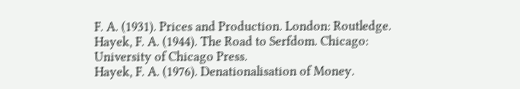F. A. (1931). Prices and Production. London: Routledge.
Hayek, F. A. (1944). The Road to Serfdom. Chicago: University of Chicago Press.
Hayek, F. A. (1976). Denationalisation of Money.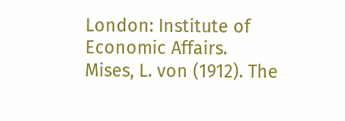London: Institute of Economic Affairs.
Mises, L. von (1912). The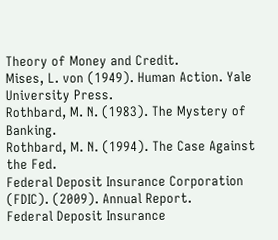Theory of Money and Credit.
Mises, L. von (1949). Human Action. Yale University Press.
Rothbard, M. N. (1983). The Mystery of Banking.
Rothbard, M. N. (1994). The Case Against the Fed.
Federal Deposit Insurance Corporation (FDIC). (2009). Annual Report.
Federal Deposit Insurance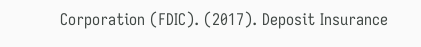Corporation (FDIC). (2017). Deposit Insurance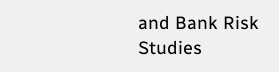and Bank Risk Studies